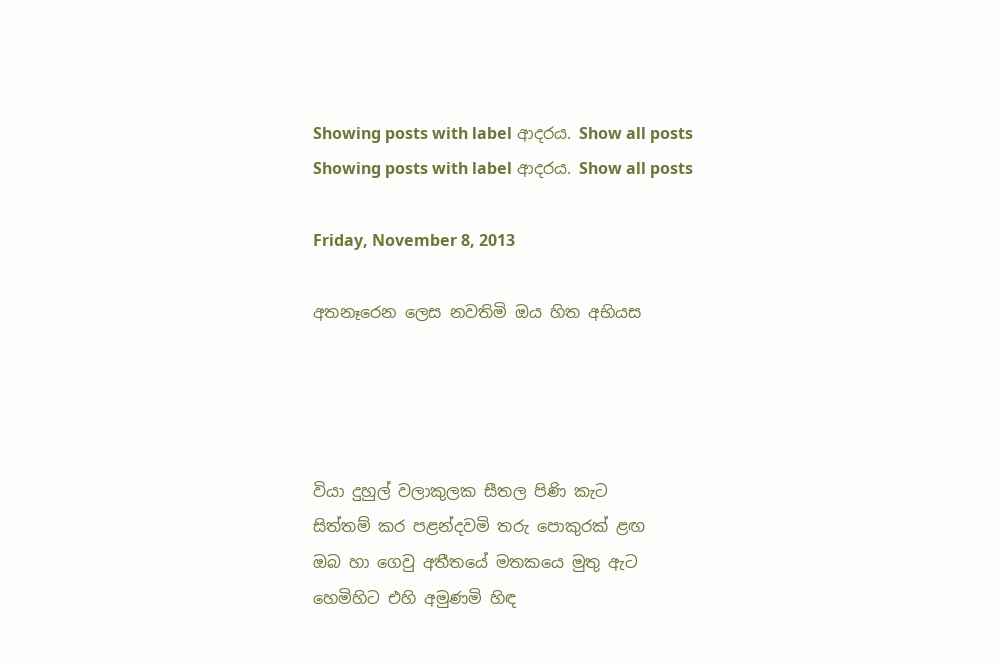Showing posts with label ආදරය. Show all posts
Showing posts with label ආදරය. Show all posts

Friday, November 8, 2013

අතනෑරෙන ලෙස නවතිමි ඔය හිත අභියස




වියා දුහුල් වලාකුලක සීතල පිණි කැට
සිත්තම් කර පළන්දවමි තරු පොකුරක් ළඟ
ඔබ හා ගෙවු අතීතයේ මතකයෙ මුතු ඇට
හෙමිහිට එහි අමුණමි හිඳ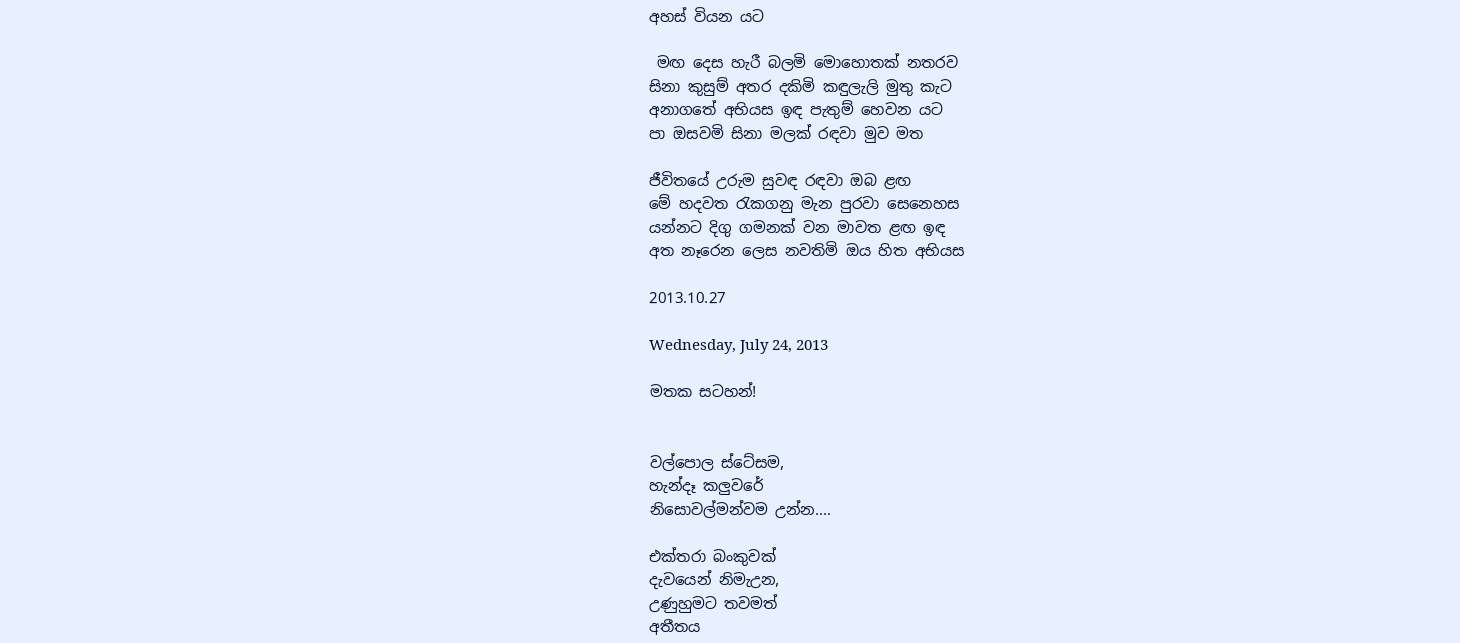අහස් වියන යට

 මඟ දෙස හැරී බලමි මොහොතක් නතරව
සිනා කුසුම් අතර දකිමි කඳුලැලි මුතු කැට
අනාගතේ අභියස ඉඳ පැතුම් හෙවන යට
පා ඔසවමි සිනා මලක් රඳවා මුව මත

ජීවිතයේ උරුම සුවඳ රඳවා ඔබ ළඟ
මේ හදවත රැකගනු මැන පුරවා සෙනෙහස
යන්නට දිගු ගමනක් වන මාවත ළඟ ඉඳ
අත නෑරෙන ලෙස නවතිමි ඔය හිත අභියස

2013.10.27

Wednesday, July 24, 2013

මතක සටහන්!


වල්පොල ස්ටේසම,
හැන්දෑ කලුවරේ
නිසොවල්මන්වම උන්න....

එක්තරා බංකුවක්
දැවයෙන් නිමැඋන,
උණුහුමට තවමත්
අතීතය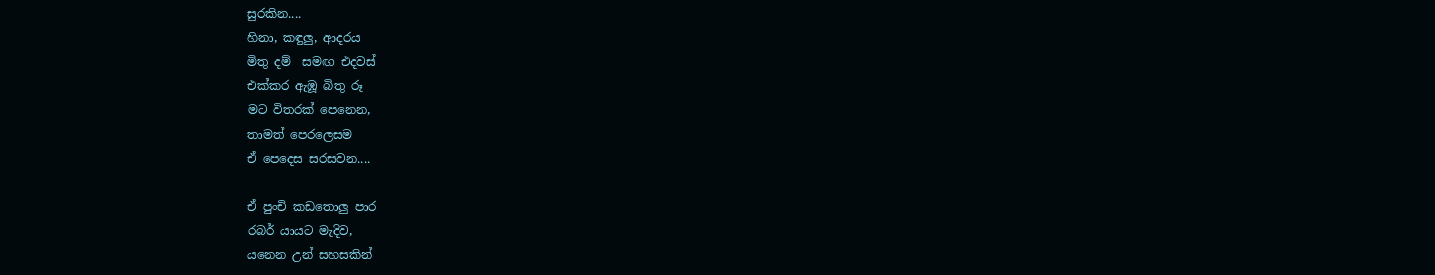සුරකින....
හිනා, කඳුලු, ආදරය
මිතු දම්  සමඟ එදවස්
එක්කර ඇඹූ බිතු රූ
මට විතරක් පෙනෙන,
තාමත් පෙරලෙසම
ඒ පෙදෙස සරසවන....

ඒ පුංචි කඩතොලු පාර
රබර් යායට මැදිව,
යනෙන උන් සහසකින්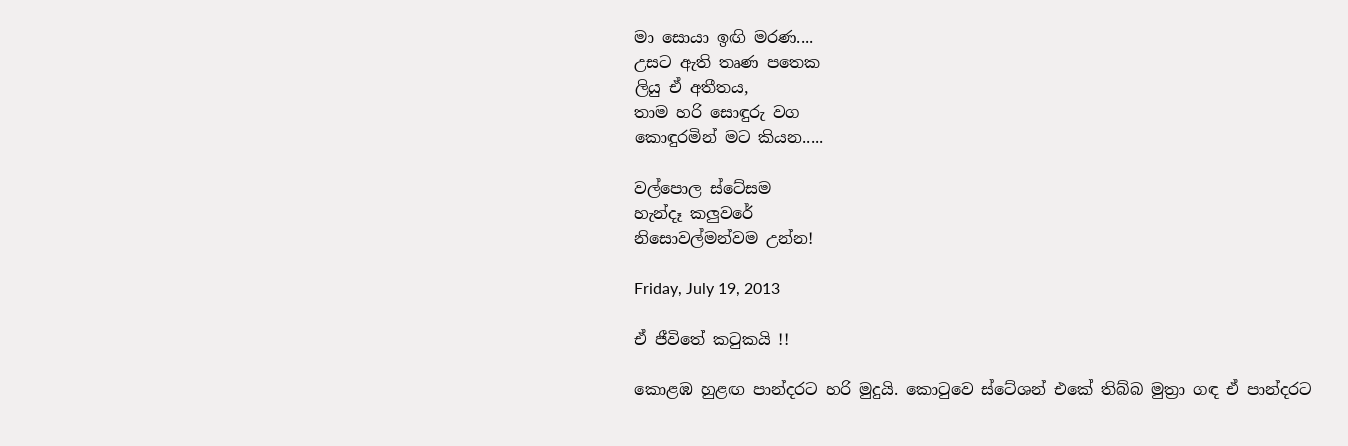මා සොයා ඉඟි මරණ....
උසට ඇති තෘණ පතෙක
ලියු ඒ අතීතය,
තාම හරි සොඳුරු වග
කොඳුරමින් මට කියන.....

වල්පොල ස්ටේසම
හැන්දෑ කලුවරේ
නිසොවල්මන්වම උන්න!

Friday, July 19, 2013

ඒ ජීවිතේ කටුකයි !!

කොළඹ හුළඟ පාන්දරට හරි මුදුයි. කොටුවෙ ස්ටේශන් එකේ තිබ්බ මුත්‍රා ගඳ ඒ පාන්දරට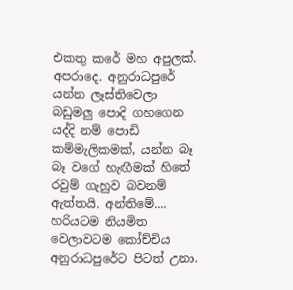එකතු කරේ මහ අපුලක්. අපරාදෙ. අනුරාධපුරේ යන්න ලෑස්තිවෙලා බඩුමලු පොදි ගහගෙන යද්දි නම් පොඩි කම්මැලිකමක්, යන්න බෑ බෑ වගේ හැඟීමක් හිතේ රවුම් ගැහුව බවනම් ඇත්තයි. අන්තිමේ.... හරියටම නියමිත වෙලාවටම කෝච්චිය අනුරාධපුරේට පිටත් උනා.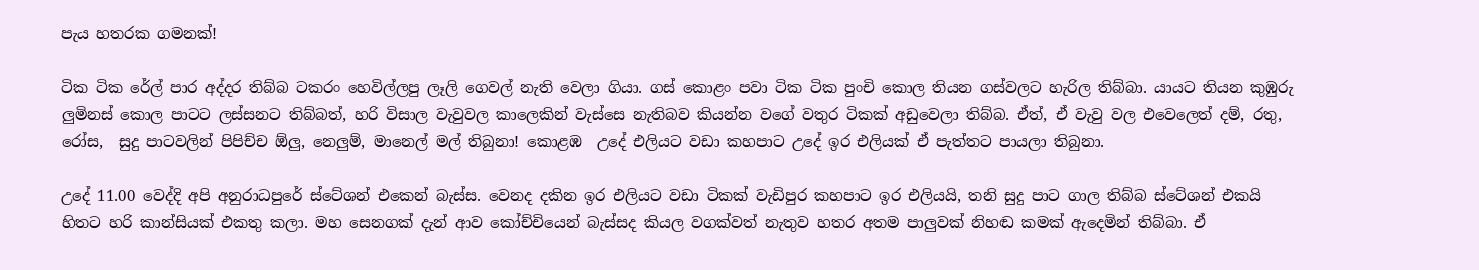පැය හතරක ගමනක්!

ටික ටික රේල් පාර අද්දර තිබ්බ ටකරං හෙවිල්ලපු ලෑලි ගෙවල් නැති වෙලා ගියා. ගස් කොළං පවා ටික ටික පුංචි කොල තියන ගස්වලට හැරිල තිබ්බා. යායට තියන කුඹුරු ලුමිනස් කොල පාටට ලස්සනට තිබ්බත්, හරි විසාල වැවුවල කාලෙකින් වැස්සෙ නැතිබව කියන්න වගේ වතුර ටිකක් අඩුවෙලා තිබ්බ. ඒත්, ඒ වැවු වල එවෙලෙත් දම්, රතු, රෝස,  සුදු පාටවලින් පිපිච්ච ඕලු, නෙලුම්, මානෙල් මල් තිබුනා! කොළඹ  උදේ එලියට වඩා කහපාට උදේ ඉර එලියක් ඒ පැත්තට පායලා තිබුනා.

උදේ 11.00 වෙද්දි අපි අනුරාධපුරේ ස්ටේශන් එකෙන් බැස්ස. වෙනද දකින ඉර එලියට වඩා ටිකක් වැඩිපුර කහපාට ඉර එලියයි, තනි සුදු පාට ගාල තිබ්බ ස්ටේශන් එකයි  හිතට හරි කාන්සියක් එකතු කලා. මහ සෙනගක් දැන් ආව කෝච්චියෙන් බැස්සද කියල වගක්වත් නැතුව හතර අතම පාලුවක් නිහඬ කමක් ඇදෙමින් තිබ්බා. ඒ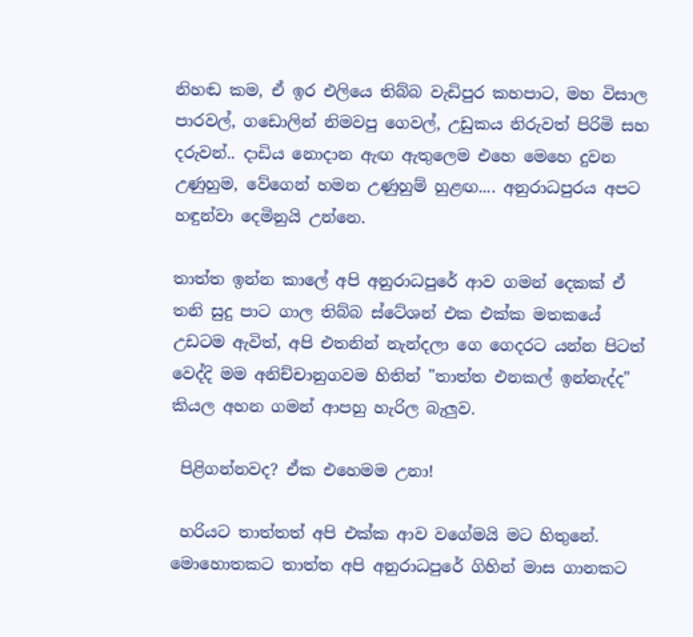නිහඬ කම, ඒ ඉර එලියෙ තිබ්බ වැඩිපුර කහපාට, මහ විසාල පාරවල්, ගඩොලින් නිමවපු ගෙවල්, උඩුකය නිරුවත් පිරිමි සහ දරුවන්.. දාඩිය නොදාන ඇඟ ඇතුලෙම එහෙ මෙහෙ දුවන උණුහුම, වේගෙන් හමන උණුහුම් හුළඟ.... අනුරාධපුරය අපට හඳුන්වා දෙමිනුයි උන්නෙ.

තාත්ත ඉන්න කාලේ අපි අනුරාධපුරේ ආව ගමන් දෙකක් ඒ තනි සුදු පාට ගාල තිබ්බ ස්ටේශන් එක එක්ක මතකයේ උඩටම ඇවිත්, අපි එතනින් නැන්දලා ගෙ ගෙදරට යන්න පිටත් වෙද්දි මම අනිච්චානුගවම හිතින් "තාත්ත එනකල් ඉන්නැද්ද" කියල අහන ගමන් ආපහු හැරිල බැලුව.

 පිළිගන්නවද? ඒක එහෙමම උනා!

 හරියට තාත්තත් අපි එක්ක ආව වගේමයි මට හිතුනේ. මොහොතකට තාත්ත අපි අනුරාධපුරේ ගිහින් මාස ගානකට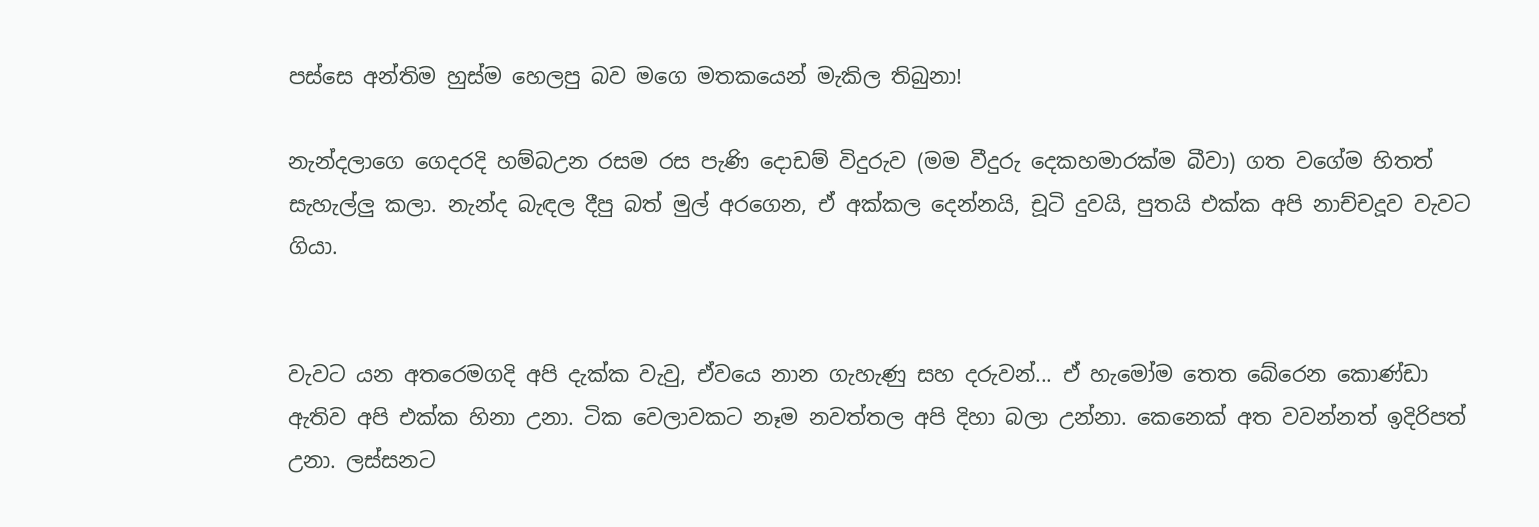පස්සෙ අන්තිම හුස්ම හෙලපු බව මගෙ මතකයෙන් මැකිල තිබුනා!

නැන්දලාගෙ ගෙදරදි හම්බඋන රසම රස පැණි දොඩම් විදුරුව (මම වීදුරු දෙකහමාරක්ම බීවා) ගත වගේම හිතත් සැහැල්ලු කලා. නැන්ද බැඳල දීපු බත් මුල් අරගෙන, ඒ අක්කල දෙන්නයි, චූටි දුවයි, පුතයි එක්ක අපි නාච්චදූව වැවට ගියා.


වැවට යන අතරෙමගදි අපි දැක්ක වැවු, ඒවයෙ නාන ගැහැණු සහ දරුවන්... ඒ හැමෝම තෙත බේරෙන කොණ්ඩා ඇතිව අපි එක්ක හිනා උනා. ටික වෙලාවකට නෑම නවත්තල අපි දිහා බලා උන්නා. කෙනෙක් අත වවන්නත් ඉදිරිපත් උනා. ලස්සනට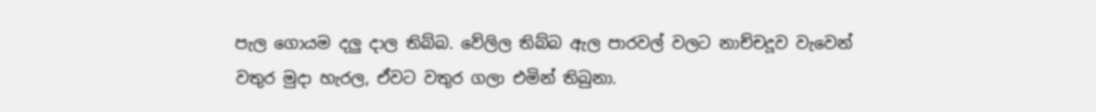පැල ගොයම දලු දාල තිබ්බ. වේලිල තිබ්බ ඇල පාරවල් වලට නාච්චදූව වැවෙන් වතුර මුදා හැරල, ඒවට වතුර ගලා එමින් තිබුනා.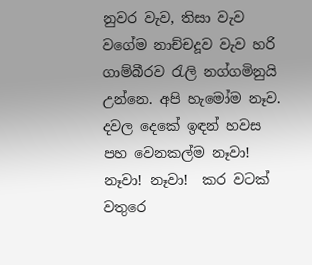නුවර වැව, තිසා වැව වගේම නාච්චදූව වැව හරි ගාම්බීරව රැලි නග්ගමිනුයි උන්නෙ. අපි හැමෝම නෑව. දවල දෙකේ ඉඳන් හවස පහ වෙනකල්ම නෑවා! නෑවා! නෑවා!  කර වටක් වතුරෙ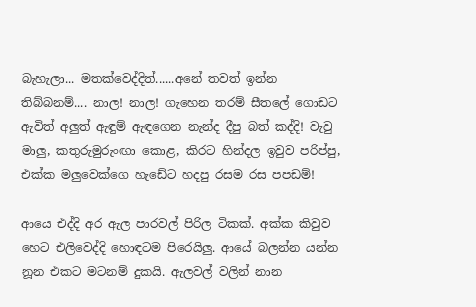බැහැලා... මතක්වෙද්දිත්......අනේ තවත් ඉන්න තිබ්බනම්.... නාල! නාල! ගැහෙන තරම් සීතලේ ගොඩට ඇවිත් අලුත් ඇඳුම් ඇඳගෙන නැන්ද දීපු බත් කද්දි! වැවු මාලු, කතුරුමුරුංඟා කොළ, කිරට හින්දල ඉවුව පරිප්පු, එක්ක මලුවෙක්ගෙ හැඩේට හදපු රසම රස පපඩම්!

ආයෙ එද්දි අර ඇල පාරවල් පිරිල ටිකක්. අක්ක කිවුව හෙට එලිවෙද්දි හොඳටම පිරෙයිලු. ආයේ බලන්න යන්න නූන එකට මටනම් දුකයි. ඇලවල් වලින් නාන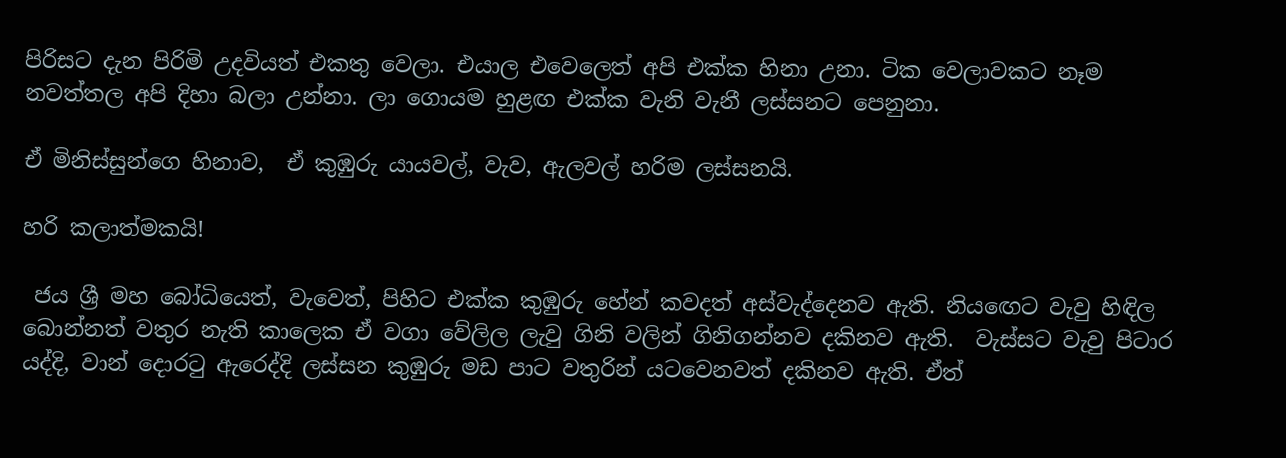පිරිසට දැන පිරිමි උදවියත් එකතු වෙලා. එයාල එවෙලෙත් අපි එක්ක හිනා උනා. ටික වෙලාවකට නෑම නවත්තල අපි දිහා බලා උන්නා. ලා ගොයම හුළඟ එක්ක වැනි වැනී ලස්සනට පෙනුනා.

ඒ මිනිස්සුන්ගෙ හිනාව,  ඒ කුඹුරු යායවල්, වැව, ඇලවල් හරිම ලස්සනයි.

හරි කලාත්මකයි!

 ජය ශ්‍රී මහ බෝධියෙත්, වැවෙත්, පිහිට එක්ක කුඹුරු හේන් කවදත් අස්වැද්දෙනව ඇති. නියඟෙට වැවු හිඳිල බොන්නත් වතුර නැති කාලෙක ඒ වගා වේලිල ලැවු ගිනි වලින් ගිනිගන්නව දකිනව ඇති.  වැස්සට වැවු පිටාර යද්දි, වාන් දොරටු ඇරෙද්දි ලස්සන කුඹුරු මඩ පාට වතුරින් යටවෙනවත් දකිනව ඇති. ඒත්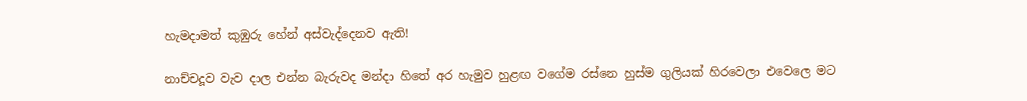හැමදාමත් කුඹුරු හේන් අස්වැද්දෙනව ඇති!

නාච්චදූව වැව දාල එන්න බැරුවද මන්දා හිතේ අර හැමුව හුළඟ වගේම රස්නෙ හුස්ම ගුලියක් හිරවෙලා එවෙලෙ මට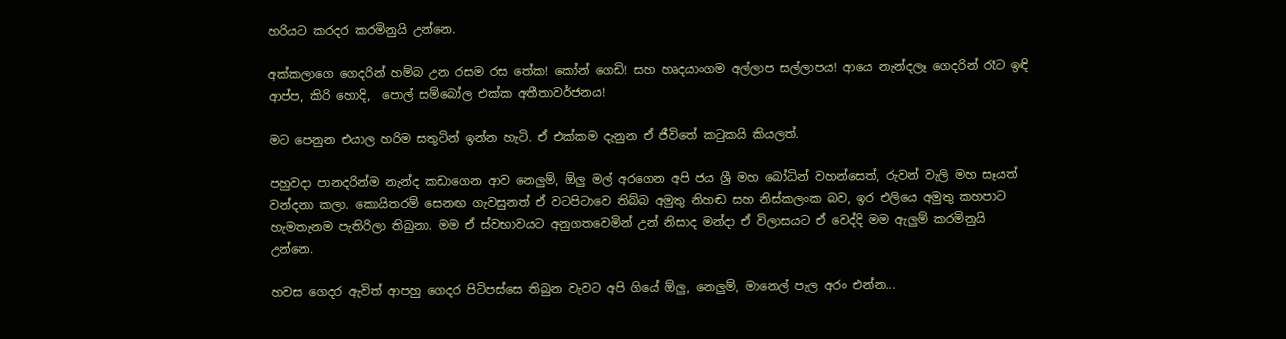හරියට කරදර කරමිනුයි උන්නෙ.

අක්කලාගෙ ගෙදරින් හම්බ උන රසම රස තේක! කෝන් ගෙඩි! සහ හෘදයාංගම අල්ලාප සල්ලාපය! ආයෙ නැන්දලෑ ගෙදරින් රෑට ඉඳි ආප්ප, කිරි හොදි,  පොල් සම්බෝල එක්ක අතීතාවර්ජනය!

මට පෙනුන එයාල හරිම සතුටින් ඉන්න හැටි. ඒ එක්කම දැනුන ඒ ජීවිතේ කටුකයි කියලත්.

පහුවදා පානදරින්ම නැන්ද කඩාගෙන ආව නෙලුම්, ඕලු මල් අරගෙන අපි ජය ශ්‍රී මහ බෝධින් වහන්සෙත්, රුවන් වැලි මහ සෑයත් වන්දනා කලා. කොයිතරම් සෙනඟ ගැවසුනත් ඒ වටපිටාවෙ තිබ්බ අමුතු නිහඬ සහ නිස්කලංක බව, ඉර එලියෙ අමුතු කහපාට හැමතැනම පැතිරිලා තිබුනා. මම ඒ ස්වභාවයට අනුගතවෙමින් උන් නිසාද මන්දා ඒ විලාසයට ඒ වෙද්දි මම ඇලුම් කරමිනුයි උන්නෙ.

හවස ගෙදර ඇවිත් ආපහු ගෙදර පිටිපස්සෙ තිබුන වැවට අපි ගියේ ඕලු, නෙලුම්, මානෙල් පැල අරං එන්න...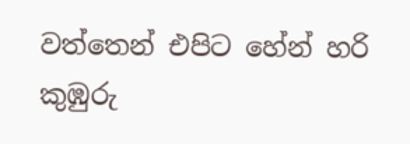වත්තෙන් එපිට හේන් හරි කුඹුරු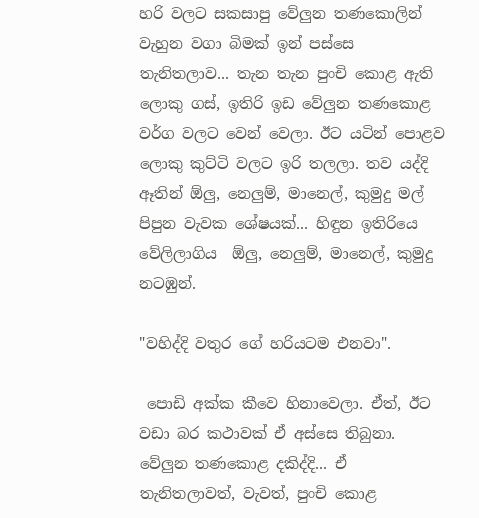හරි වලට සකසාපු වේලුන තණකොලින් වැහුන වගා බිමක් ඉන් පස්සෙ තැනිතලාව... තැන තැන පුංචි කොළ ඇති ලොකු ගස්, ඉතිරි ඉඩ වේලුන තණකොළ වර්ග වලට වෙන් වෙලා. ඊට යටින් පොළව ලොකු කුට්ටි වලට ඉරි තලලා. තව යද්දි ඈතින් ඕලු, නෙලුම්, මානෙල්, කුමුදු මල් පිපුන වැවක ශේෂයක්... හිඳුන ඉතිරියෙ වේලිලාගිය  ඕලු, නෙලුම්, මානෙල්, කුමුදු නටඹුන්.

"වහිද්දි වතුර ගේ හරියටම එනවා".

 පොඩි අක්ක කීවෙ හිනාවෙලා. ඒත්, ඊට වඩා බර කථාවක් ඒ අස්සෙ තිබුනා. වේලුන තණකොළ දකිද්දි... ඒ තැනිතලාවත්, වැවත්, පුංචි කොළ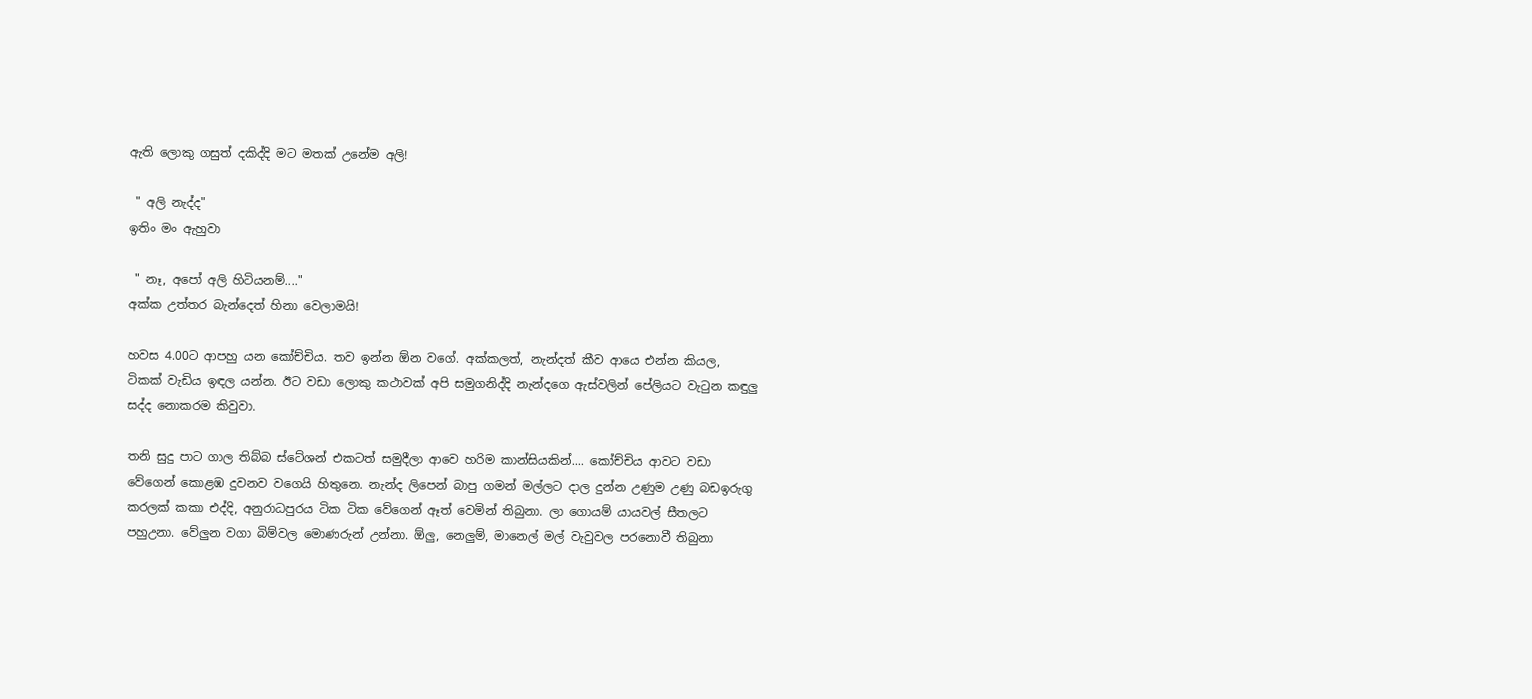ඇති ලොකු ගසුත් දකිද්දි මට මතක් උනේම අලි!

 " අලි නැද්ද"
ඉතිං මං ඇහුවා

 " නෑ, අපෝ අලි හිටියනම්...."
අක්ක උත්තර බැන්දෙත් හිනා වෙලාමයි!

හවස 4.00ට ආපහු යන කෝච්චිය. තව ඉන්න ඕන වගේ. අක්කලත්, නැන්දත් කීව ආයෙ එන්න කියල, ටිකක් වැඩිය ඉඳල යන්න. ඊට වඩා ලොකු කථාවක් අපි සමුගනිද්දි නැන්දගෙ ඇස්වලින් පේලියට වැටුන කඳුලු සද්ද නොකරම කිවුවා.

තනි සුදු පාට ගාල තිබ්බ ස්ටේශන් එකටත් සමුදීලා ආවෙ හරිම කාන්සියකින්.... කෝච්චිය ආවට වඩා වේගෙන් කොළඹ දුවනව වගෙයි හිතුනෙ. නැන්ද ලිපෙන් බාපු ගමන් මල්ලට දාල දුන්න උණුම උණු බඩඉරුගු කරලක් කකා එද්දි, අනුරාධපුරය ටික ටික වේගෙන් ඈත් වෙමින් තිබුනා. ලා ගොයම් යායවල් සීතලට පහුඋනා. වේලුන වගා බිම්වල මොණරුන් උන්නා. ඕලු, නෙලුම්, මානෙල් මල් වැවුවල පරනොවී තිබුනා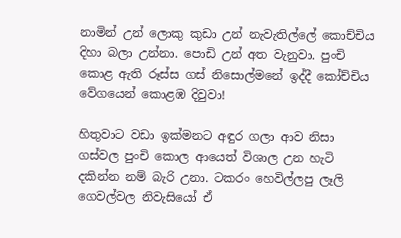නාමින් උන් ලොකු කුඩා උන් නැවැතිල්ලේ කොච්චිය දිහා බලා උන්නා. පොඩි උන් අත වැනුවා. පුංචි කොළ ඇති රූස්ස ගස් නිසොල්මනේ ඉද්දී කෝච්චිය වේගයෙන් කොළඹ දිවුවා!

හිතුවාට වඩා ඉක්මනට අඳුර ගලා ආව නිසා ගස්වල පුංචි කොල ආයෙත් විශාල උන හැටි දකින්න නම් බැරි උනා. ටකරං හෙවිල්ලපු ලෑලි ගෙවල්වල නිවැසියෝ ඒ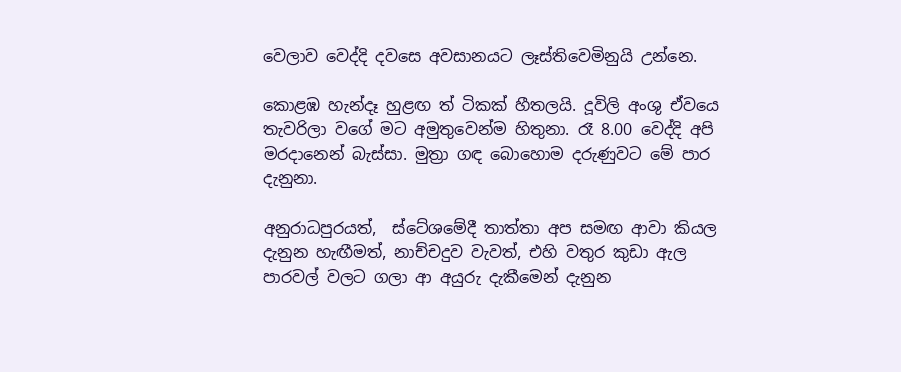වෙලාව වෙද්දි දවසෙ අවසානයට ලෑස්තිවෙමිනුයි උන්නෙ.

කොළඹ හැන්දෑ හුළඟ ත් ටිකක් හීතලයි. දූවිලි අංශු ඒවයෙ තැවරිලා වගේ මට අමුතුවෙන්ම හිතුනා. රෑ 8.00 වෙද්දි අපි මරදානෙන් බැස්සා. මුත්‍රා ගඳ බොහොම දරුණුවට මේ පාර දැනුනා.

අනුරාධපුරයත්,  ස්ටේශමේදී තාත්තා අප සමඟ ආවා කියල දැනුන හැඟීමත්, නාච්චදුව වැවත්, එහි වතුර කුඩා ඇල පාරවල් වලට ගලා ආ අයුරු දැකීමෙන් දැනුන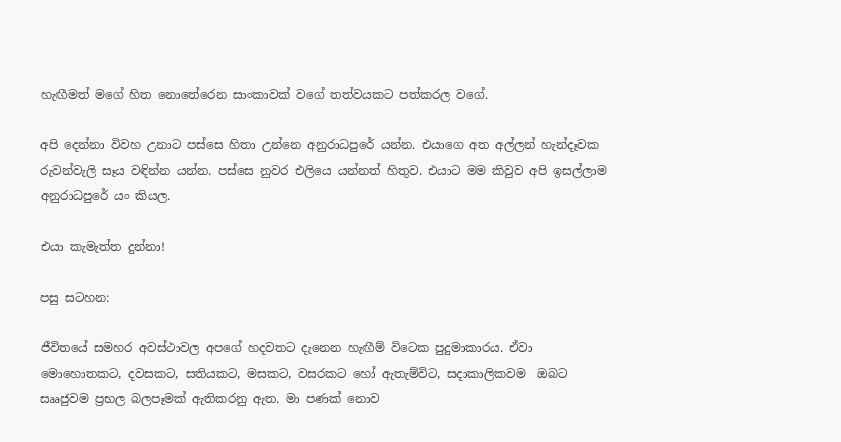හැඟීමත් මගේ හිත නොතේරෙන සාංකාවක් වගේ තත්වයකට පත්කරල වගේ.

අපි දෙන්නා විවහ උනාට පස්සෙ හිතා උන්නෙ අනුරාධපුරේ යන්න. එයාගෙ අත අල්ලන් හැන්දෑවක රුවන්වැලි සෑය වඳින්න යන්න. පස්සෙ නුවර එලියෙ යන්නත් හිතුව. එයාට මම කිවුව අපි ඉසල්ලාම අනුරාධපුරේ යං කියල.

එයා කැමැත්ත දුන්නා!

පසු සටහන:

ජීවිතයේ සමහර අවස්ථාවල අපගේ හදවතට දැනෙන හැඟීම් විටෙක පුදුමාකාරය. ඒවා මොහොතකට, දවසකට, සතියකට, මසකට, වසරකට හෝ ඇතැම්විට, සදාකාලිකවම  ඔබට සෲජුවම ප්‍රභල බලපෑමක් ඇතිකරනු ඇත. මා පණක් නොව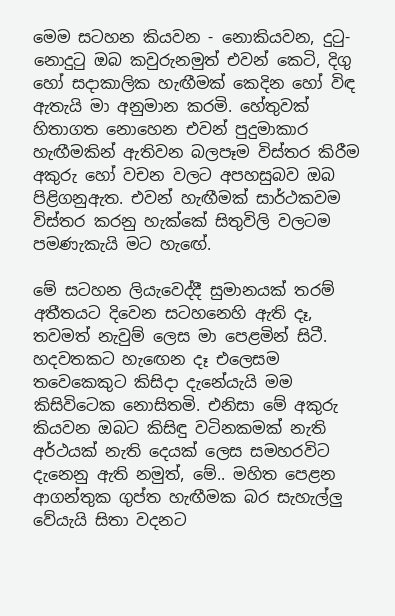මෙම සටහන කියවන - නොකියවන, දුටු- නොදුටු ඔබ කවුරුනමුත් එවන් කෙටි, දිගු හෝ සදාකාලික හැඟීමක් කෙදින හෝ විඳ ඇතැයි මා අනුමාන කරමි. හේතුවක් හිතාගත නොහෙන එවන් පුදුමාකාර හැඟීමකින් ඇතිවන බලපෑම විස්තර කිරීම අකුරු හෝ වචන වලට අපහසුබව ඔබ පිළිගනුඇත. එවන් හැඟීමක් සාර්ථකවම විස්තර කරනු හැක්කේ සිතුවිලි වලටම පමණැකැයි මට හැඟේ.

මේ සටහන ලියැවෙද්දී සුමානයක් තරම් අතීතයට දිවෙන සටහනෙහි ඇති දෑ, තවමත් නැවුම් ලෙස මා පෙළමින් සිටී.  හදවතකට හැඟෙන දෑ එලෙසම තවෙකෙකුට කිසිදා දැනේයැයි මම කිසිවිටෙක නොසිතමි. එනිසා මේ අකුරු කියවන ඔබට කිසිඳු වටිනකමක් නැති අර්ථයක් නැති දෙයක් ලෙස සමහරවිට දැනෙනු ඇති නමුත්, මේ.. මහිත පෙළන ආගන්තුක ගුප්ත හැඟීමක බර සැහැල්ලු වේයැයි සිතා වදනට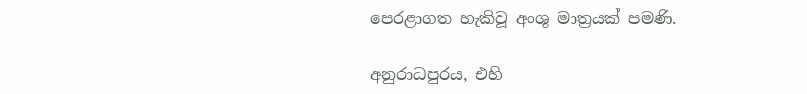පෙරළාගත හැකිවූ අංශු මාත්‍රයක් පමණි.

අනුරාධපුරය, එහි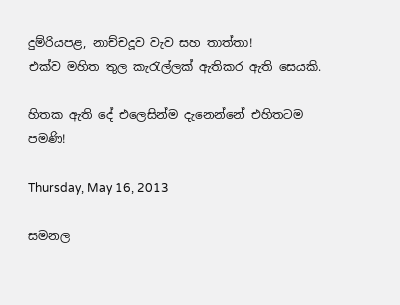දුම්රියපළ, නාච්චදූව වැව සහ තාත්තා!
එක්ව මහිත තුල කැරැල්ලක් ඇතිකර ඇති සෙයකි.

හිතක ඇති දේ එලෙසින්ම දැනෙන්නේ එහිතටම පමණි!

Thursday, May 16, 2013

සමනල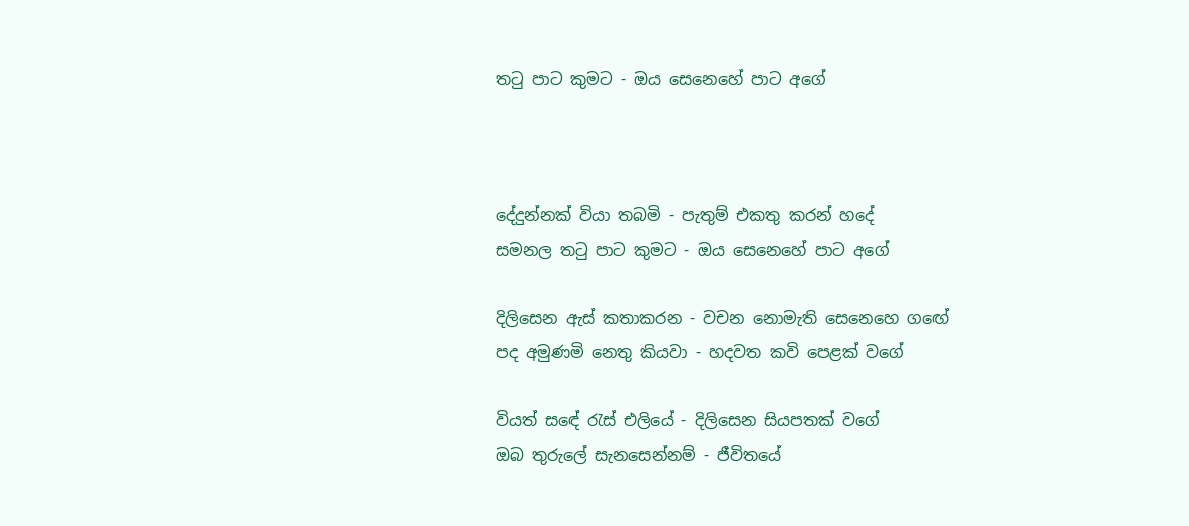තටු පාට කුමට - ඔය සෙනෙහේ පාට අගේ



දේදුන්නක් වියා තබමි - පැතුම් එකතු කරන් හදේ
සමනල තටු පාට කුමට - ඔය සෙනෙහේ පාට අගේ

දිලිසෙන ඇස් කතාකරන - වචන නොමැති සෙනෙහෙ ගඟේ
පද අමුණමි නෙතු කියවා - හදවත කවි පෙළක් වගේ

වියත් සඳේ රැස් එලියේ - දිලිසෙන සියපතක් වගේ
ඔබ තුරුලේ සැනසෙන්නම් - ජීවිතයේ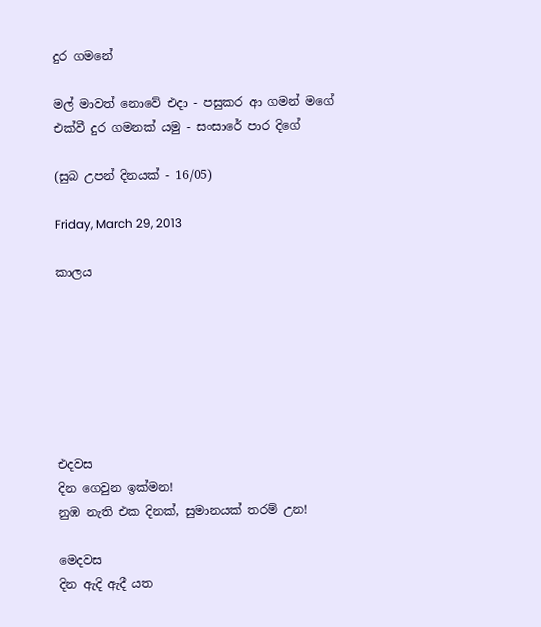දුර ගමනේ

මල් මාවත් නොවේ එදා - පසුකර ආ ගමන් මගේ
එක්වී දුර ගමනක් යමු - සංසාරේ පාර දිගේ

(සුබ උපන් දිනයක් - 16/05)

Friday, March 29, 2013

කාලය







එදවස
දින ගෙවුන ඉක්මන!
නුඹ නැති එක දිනක්, සුමානයක් තරම් උන!

මෙදවස
දින ඇදි ඇදී යත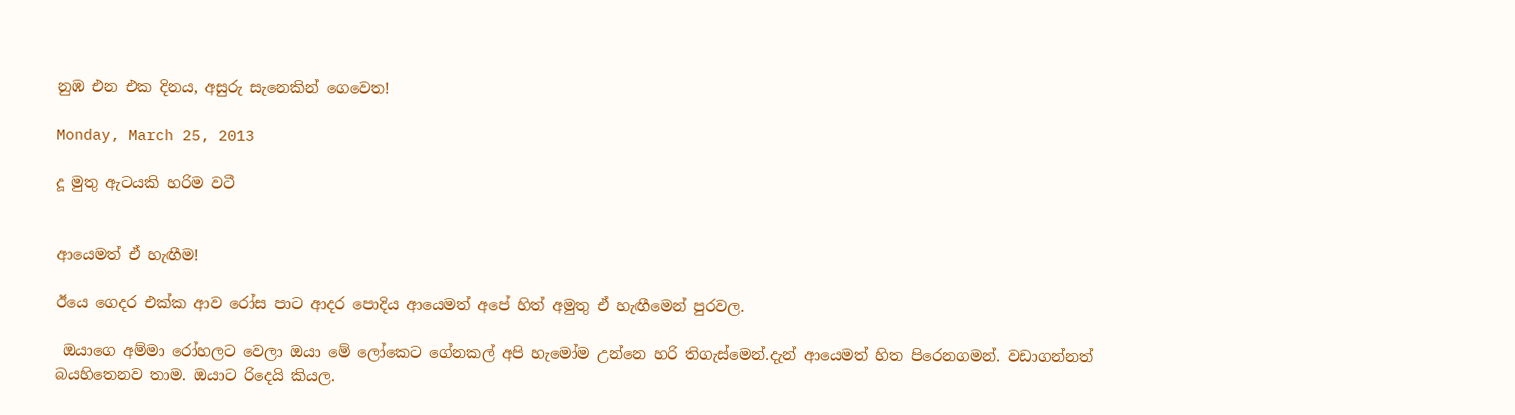නුඹ එන එක දිනය, අසුරු සැනෙකින් ගෙවෙත!

Monday, March 25, 2013

දූ මුතු ඇටයකි හරිම වටී


ආයෙමත් ඒ හැඟීම!

ඊයෙ ගෙදර එක්ක ආව රෝස පාට ආදර පොදිය ආයෙමත් අපේ හිත් අමුතු ඒ හැඟීමෙන් පුරවල.

 ඔයාගෙ අම්මා රෝහලට වෙලා ඔයා මේ ලෝකෙට ගේනකල් අපි හැමෝම උන්නෙ හරි තිගැස්මෙන්.දැන් ආයෙමත් හිත පිරෙනගමන්. වඩාගන්නත් බයහිතෙනව තාම. ඔයාට රිදෙයි කියල.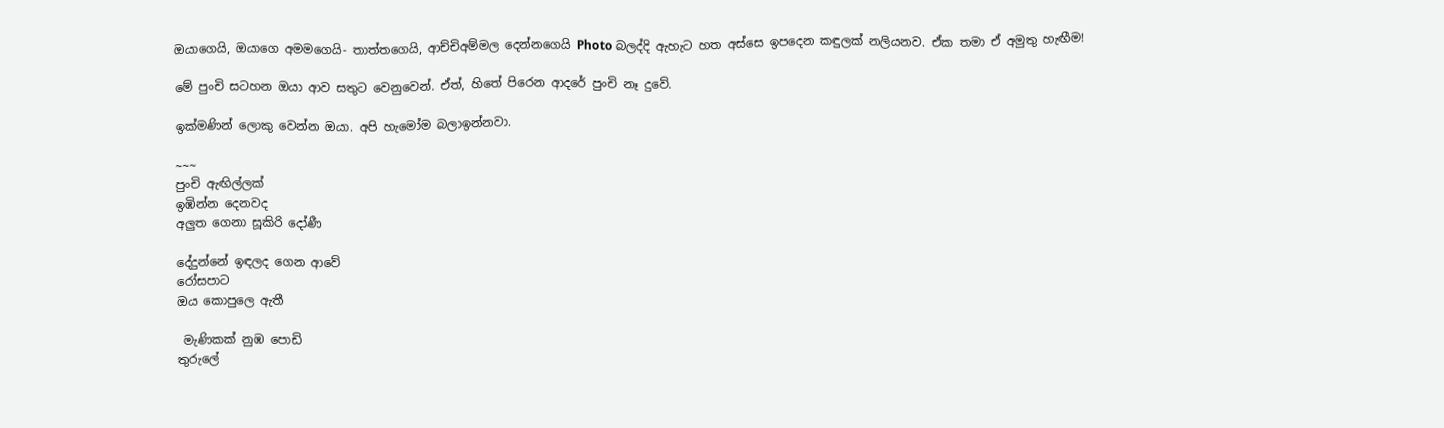ඔයාගෙයි, ඔයාගෙ අමමගෙයි- තාත්තගෙයි, ආච්චිඅම්මල දෙන්නගෙයි Photo බලද්දි ඇහැට හත අස්සෙ ඉපදෙන කඳුලක් නලියනව. ඒක තමා ඒ අමුතු හැඟීම!

මේ පුංචි සටහන ඔයා ආව සතුට වෙනුවෙන්. ඒත්, හිතේ පිරෙන ආදරේ පුංචි නෑ දුවේ.

ඉක්මණින් ලොකු වෙන්න ඔයා. අපි හැමෝම බලාඉන්නවා.

~~~
පුංචි ඇඟිල්ලක්
ඉඹින්න දෙනවද
අලුත ගෙනා සූකිරි දෝණී

දේදුන්නේ ඉඳලද ගෙන ආවේ
රෝසපාට
ඔය කොපුලෙ ඇතී

 මැණිකක් නුඹ පොඩි
තුරුලේ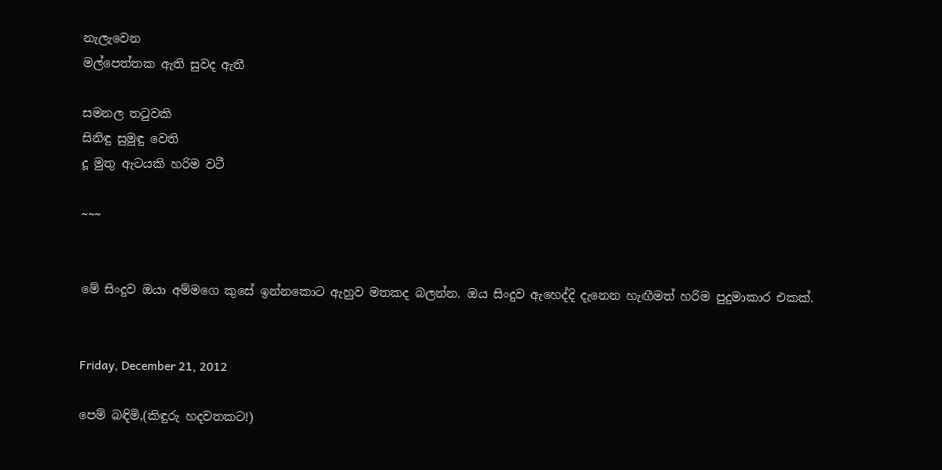නැලැවෙන
මල්පෙත්තක ඇති සුවද ඇතී

සමනල තටුවකි
සිනිඳු සුමුඳු වෙති
දූ මුතු ඇටයකි හරිම වටී

~~~


මේ සිංදුව ඔයා අම්මගෙ කුසේ ඉන්නකොට ඇහුව මතකද බලන්න. ඔය සිංදුව ඇහෙද්දි දැනෙන හැඟීමත් හරිම පුදුමාකාර එකක්.


Friday, December 21, 2012

පෙම් බඳිමි,(කිඳුරු හදවතකට!)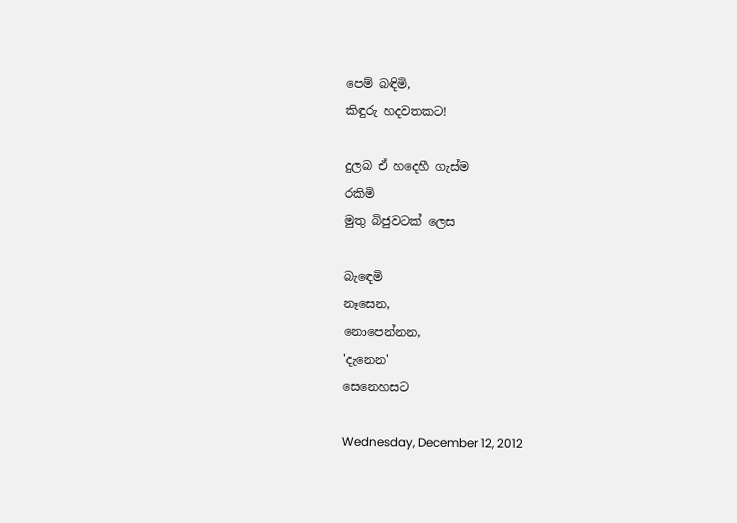පෙම් බඳිමි,
කිඳුරු හදවතකට!

දුලබ ඒ හදෙහී ගැස්ම
රකිමි
මුතු බිජුවටක් ලෙස

බැඳෙමි
නෑසෙන,
නොපෙන්නන,
'දැනෙන'
සෙනෙහසට

Wednesday, December 12, 2012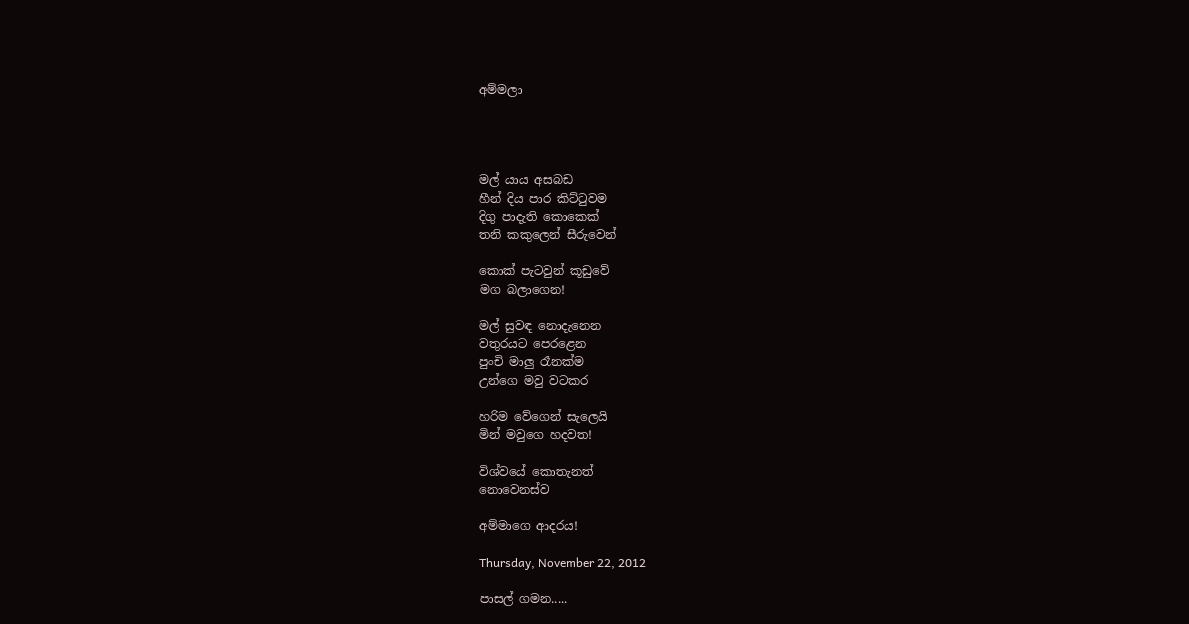අම්මලා




මල් යාය අසබඩ
හීන් දිය පාර කිට්ටුවම
දිගු පාදැති කොකෙක්
තනි කකුලෙන් සීරුවෙන්

කොක් පැටවුන් කූඩුවේ
මග බලාගෙන!

මල් සුවඳ නොදැනෙන
වතුරයට පෙරළෙන
පුංචි මාලු රෑනක්ම
උන්ගෙ මවු වටකර

හරිම වේගෙන් සැලෙයි
මින් මවුගෙ හදවත!

විශ්වයේ කොතැනත්
නොවෙනස්ව

අම්මාගෙ ආදරය!

Thursday, November 22, 2012

පාසල් ගමන.....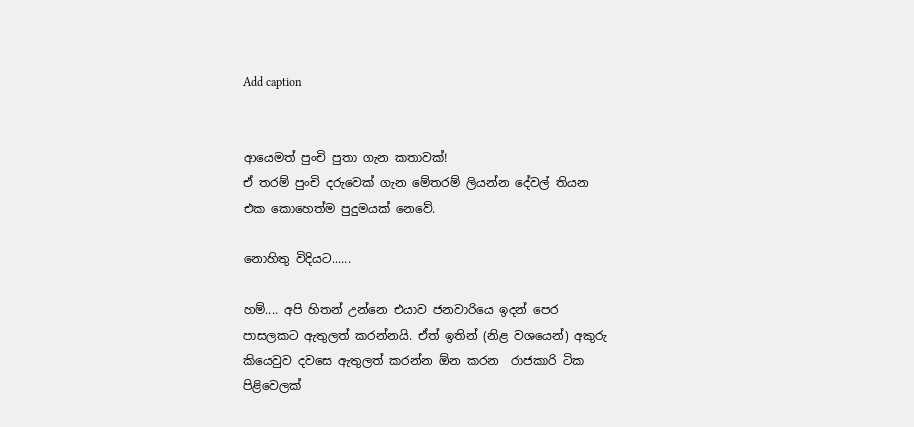Add caption


ආයෙමත් පුංචි පුතා ගැන කතාවක්!
ඒ තරම් පුංචි දරුවෙක් ගැන මේතරම් ලියන්න දේවල් තියන එක කොහෙත්ම පුදුමයක් නෙවේ.

නොහිතු විදියට......

හම්.... අපි හිතන් උන්නෙ එයාව ජනවාරියෙ ඉදන් පෙර පාසලකට ඇතුලත් කරන්නයි. ඒත් ඉතින් (නිළ වශයෙන්) අකුරු කියෙවුව දවසෙ ඇතුලත් කරන්න ඕන කරන  රාජකාරි ටික පිළිවෙලක්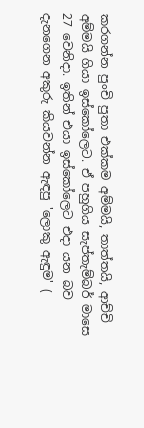කරගන්න පුංචි පුතා එක්කම අම්මයි, තාත්තයි, ආච්චි අම්මයි ගියා ඉස්කෝලෙට. ඒ පහුගිය සැප්තැම්බර් මාසෙ 27 වෙනිදා. ඉතින් එයා ඉස්කෝලෙට එදා යන බව දැනගෙන අකුරු කියවන්න ඇඳපු 'ලොකු ඇඳුම' (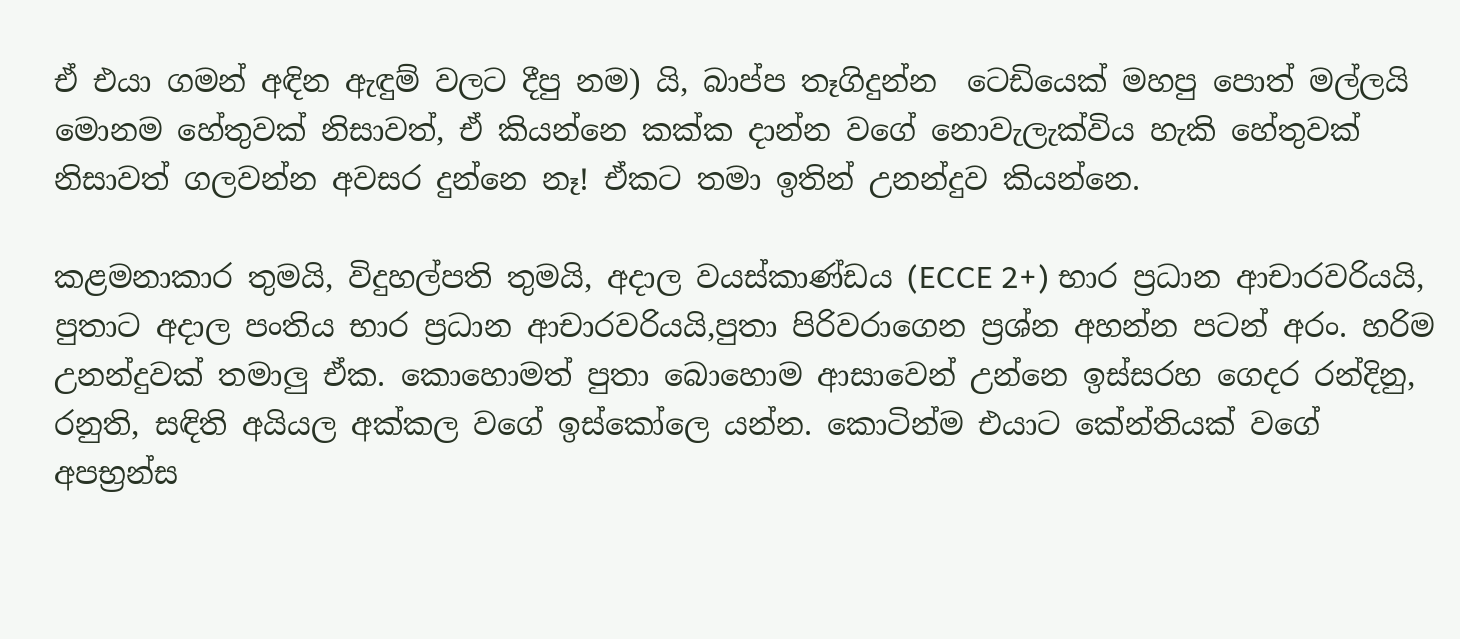ඒ එයා ගමන් අඳින ඇඳුම් වලට දීපු නම) යි, බාප්ප තෑගිදුන්න  ටෙඩියෙක් මහපු පොත් මල්ලයි මොනම හේතුවක් නිසාවත්, ඒ කියන්නෙ කක්ක දාන්න වගේ නොවැලැක්විය හැකි හේතුවක් නිසාවත් ගලවන්න අවසර දුන්නෙ නෑ! ඒකට තමා ඉතින් උනන්දුව කියන්නෙ.

කළමනාකාර තුමයි, විදුහල්පති තුමයි, අදාල වයස්කාණ්ඩය (ECCE 2+) භාර ප්‍රධාන ආචාරවරියයි, පුතාට අදාල පංතිය භාර ප්‍රධාන ආචාරවරියයි,පුතා පිරිවරාගෙන ප්‍රශ්න අහන්න පටන් අරං. හරිම උනන්දුවක් තමාලු ඒක. කොහොමත් පුතා බොහොම ආසාවෙන් උන්නෙ ඉස්සරහ ගෙදර රන්දිනු, රනුති, සඳිති අයියල අක්කල වගේ ඉස්කෝලෙ යන්න. කොටින්ම එයාට කේන්තියක් වගේ අපභ්‍රන්ස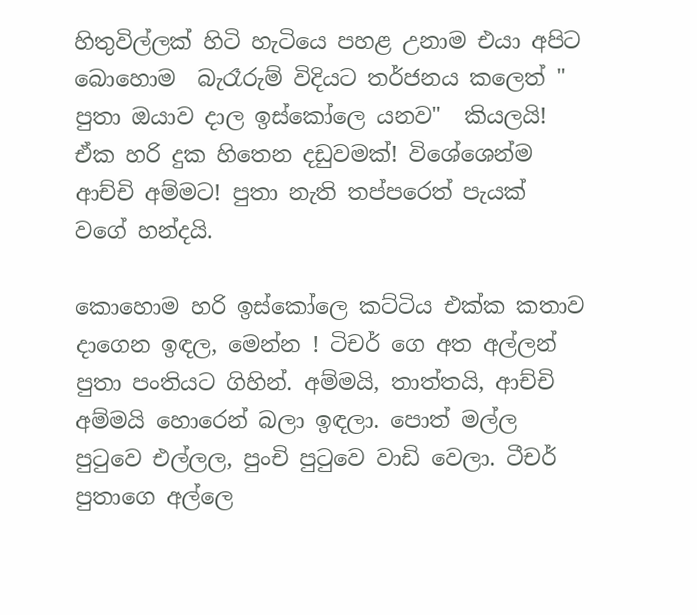හිතුවිල්ලක් හිටි හැටියෙ පහළ උනාම එයා අපිට බොහොම  බැරෑරුම් විදියට තර්ජනය කලෙත් " පුතා ඔයාව දාල ඉස්කෝලෙ යනව"  කියලයි! ඒක හරි දුක හිතෙන දඩුවමක්! විශේශෙන්ම ආච්චි අම්මට! පුතා නැති තප්පරෙත් පැයක් වගේ හන්දයි.

කොහොම හරි ඉස්කෝලෙ කට්ටිය එක්ක කතාව දාගෙන ඉඳල, මෙන්න ! ටිචර් ගෙ අත අල්ලන්  පුතා පංතියට ගිහින්. අම්මයි, තාත්තයි, ආච්චි අම්මයි හොරෙන් බලා ඉඳලා. පොත් මල්ල පුටුවෙ එල්ලල, පුංචි පුටුවෙ වාඩි වෙලා. ටීචර් පුතාගෙ අල්ලෙ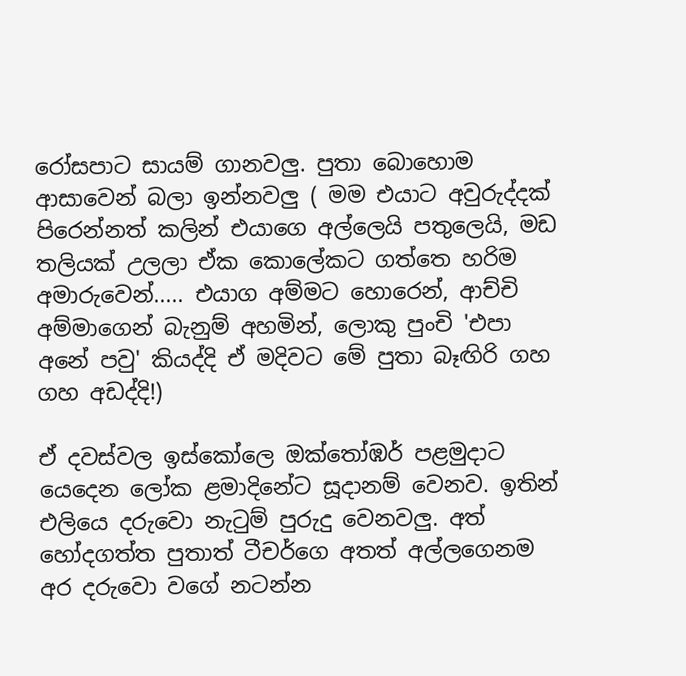රෝසපාට සායම් ගානවලු. පුතා බොහොම ආසාවෙන් බලා ඉන්නවලු ( මම එයාට අවුරුද්දක් පිරෙන්නත් කලින් එයාගෙ අල්ලෙයි පතුලෙයි, මඩ තලියක් උලලා ඒක කොලේකට ගත්තෙ හරිම අමාරුවෙන්..... එයාග අම්මට හොරෙන්, ආච්චි අම්මාගෙන් බැනුම් අහමින්, ලොකු පුංචි 'එපා අනේ පවු' කියද්දි ඒ මදිවට මේ පුතා බෑඟිරි ගහ ගහ අඩද්දි!)

ඒ දවස්වල ඉස්කෝලෙ ඔක්තෝඹර් පළමුදාට යෙදෙන ලෝක ළමාදිනේට සූදානම් වෙනව. ඉතින් එලියෙ දරුවො නැටුම් පුරුදු වෙනවලු. අත් හෝදගත්ත පුතාත් ටීචර්ගෙ අතත් අල්ලගෙනම අර දරුවො වගේ නටන්න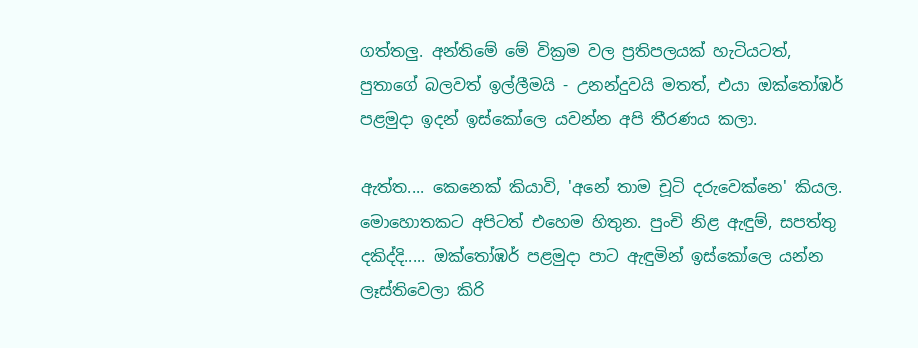ගත්තලු. අන්තිමේ මේ වික්‍රම වල ප්‍රතිපලයක් හැටියටත්, පුතාගේ බලවත් ඉල්ලීමයි - උනන්දුවයි මතත්, එයා ඔක්තෝඹර් පළමුදා ඉදන් ඉස්කෝලෙ යවන්න අපි තීරණය කලා.

ඇත්ත.... කෙනෙක් කියාවි, 'අනේ තාම චූටි දරුවෙක්නෙ' කියල. මොහොතකට අපිටත් එහෙම හිතුන. පුංචි නිළ ඇඳුම්, සපත්තු දකිද්දි..... ඔක්තෝඹර් පළමුදා පාට ඇඳුමින් ඉස්කෝලෙ යන්න ලෑස්තිවෙලා කිරි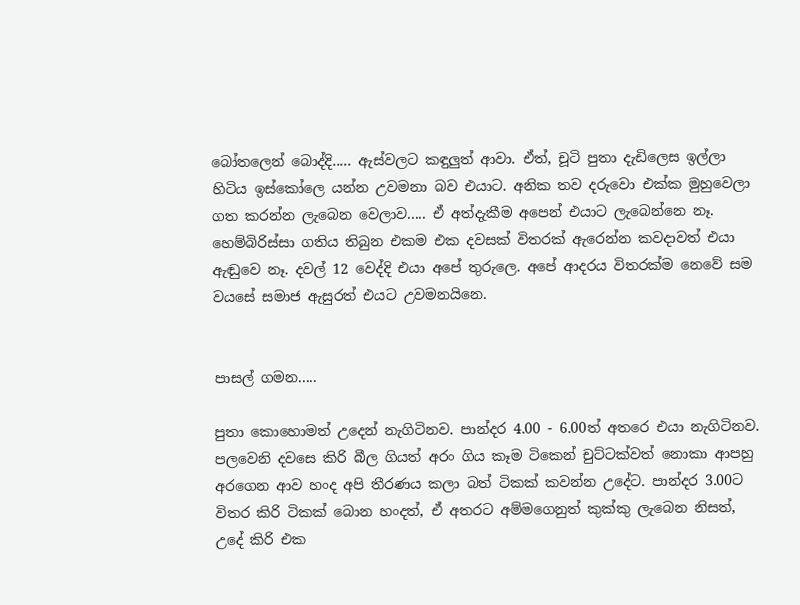බෝතලෙන් බොද්දි..... ඇස්වලට කඳුලුත් ආවා. ඒත්, චූටි පුතා දැඩිලෙස ඉල්ලා හිටිය ඉස්කෝලෙ යන්න උවමනා බව එයාට. අනික තව දරුවො එක්ක මුහුවෙලා ගත කරන්න ලැබෙන වෙලාව..... ඒ අත්දැකීම අපෙන් එයාට ලැබෙන්නෙ නෑ. හෙම්බිරිස්සා ගතිය තිබුන එකම එක දවසක් විතරක් ඇරෙන්න කවදාවත් එයා ඇඬුවෙ නෑ. දවල් 12 වෙද්දි එයා අපේ තුරුලෙ. අපේ ආදරය විතරක්ම නෙවේ සම වයසේ සමාජ ඇසුරත් එයට උවමනයිනෙ.


පාසල් ගමන.....

පුතා කොහොමත් උදෙන් නැගිටිනව. පාන්දර 4.00 - 6.00ත් අතරෙ එයා නැගිටිනව. පලවෙනි දවසෙ කිරි බීල ගියත් අරං ගිය කෑම ටිකෙන් චුට්ටක්වත් නොකා ආපහු අරගෙන ආව හංද අපි තීරණය කලා බත් ටිකක් කවන්න උදේට. පාන්දර 3.00ට විතර කිරි ටිකක් බොන හංදත්, ඒ අතරට අම්මගෙනුත් කුක්කු ලැබෙන නිසත්, උදේ කිරි එක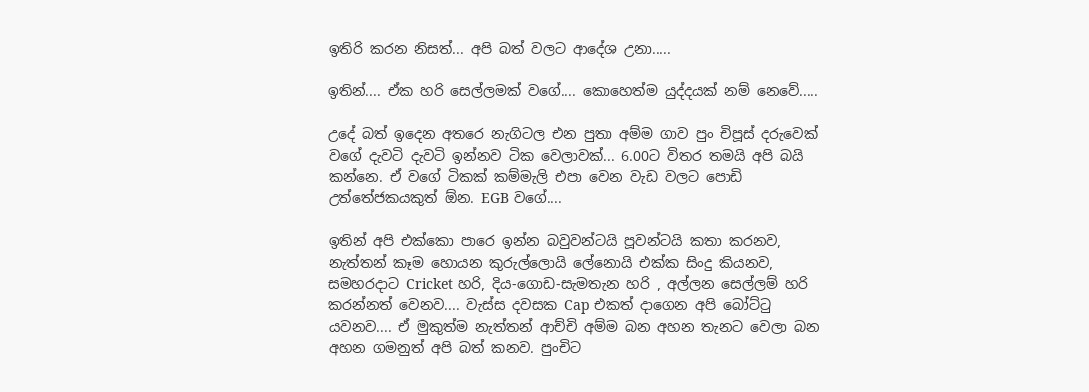ඉතිරි කරන නිසත්... අපි බත් වලට ආදේශ උනා.....

ඉතින්.... ඒක හරි සෙල්ලමක් වගේ.... කොහෙත්ම යුද්දයක් නම් නෙවේ.....

උදේ බත් ඉදෙන අතරෙ නැගිටල එන පුතා අම්ම ගාව පුං චිපූස් දරුවෙක් වගේ දැවටි දැවටි ඉන්නව ටික වෙලාවක්... 6.00ට විතර තමයි අපි බයි කන්නෙ. ඒ වගේ ටිකක් කම්මැලි එපා වෙන වැඩ වලට පොඩි උත්තේජකයකුත් ඕන. EGB වගේ....

ඉතින් අපි එක්කො පාරෙ ඉන්න බවුවන්ටයි පූවන්ටයි කතා කරනව, නැත්තන් කෑම හොයන කුරුල්ලොයි ලේනොයි එක්ක සිංදු කියනව, සමහරදාට Cricket හරි, දිය-ගොඩ-සැමතැන හරි , අල්ලන සෙල්ලම් හරි කරන්නත් වෙනව.... වැස්ස දවසක Cap එකත් දාගෙන අපි බෝට්ටු යවනව.... ඒ මුකුත්ම නැත්තන් ආච්චි අම්ම බන අහන තැනට වෙලා බන අහන ගමනුත් අපි බත් කනව. පුංචිට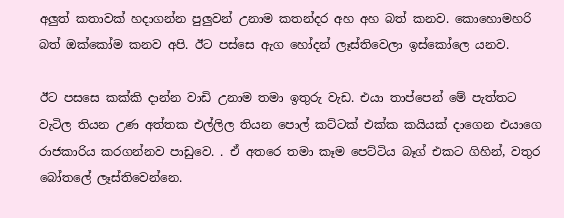අලුත් කතාවක් හදාගන්න පුලුවන් උනාම කතන්දර අහ අහ බත් කනව. කොහොමහරි බත් ඔක්කෝම කනව අපි. ඊට පස්සෙ ඇග හෝදන් ලෑස්තිවෙලා ඉස්කෝලෙ යනව.

ඊට පසසෙ කක්කි දාන්න වාඩි උනාම තමා ඉතුරු වැඩ. එයා තාප්පෙන් මේ පැත්තට වැටිල තියන උණ අත්තක එල්ලිල තියන පොල් කට්ටක් එක්ක කයියක් දාගෙන එයාගෙ රාජකාරිය කරගන්නව පාඩුවෙ. . ඒ අතරෙ තමා කෑම පෙට්ටිය බෑග් එකට ගිහින්, වතුර බෝතලේ ලෑස්තිවෙන්නෙ.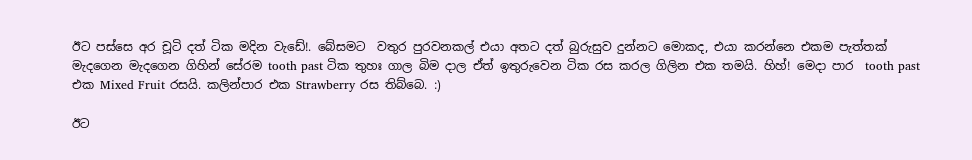ඊට පස්සෙ අර චූටි දත් ටික මදින වැඩේ!. බේසමට  වතුර පුරවනකල් එයා අතට දත් බුරුසුව දුන්නට මොකද, එයා කරන්නෙ එකම පැත්තක් මැදගෙන මැදගෙන ගිහින් සේරම tooth past ටික තුහඃ ගාල බිම දාල ඒත් ඉතුරුවෙන ටික රස කරල ගිලින එක තමයි. හිහ්! මෙදා පාර  tooth past එක Mixed Fruit රසයි. කලින්පාර එක Strawberry රස තිබ්බෙ. :)

ඊට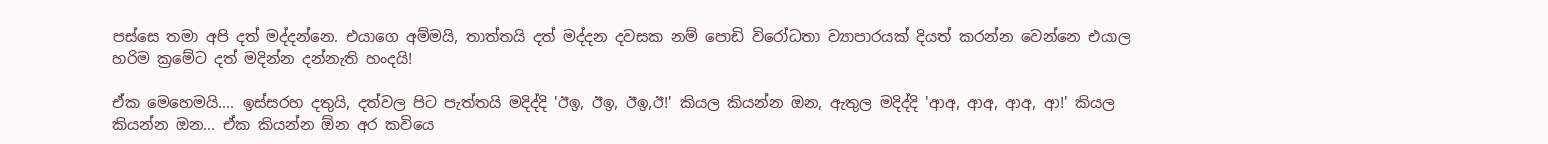පස්සෙ තමා අපි දත් මද්දන්නෙ. එයාගෙ අම්මයි, තාත්තයි දත් මද්දන දවසක නම් පොඩි විරෝධතා ව්‍යාපාරයක් දියත් කරන්න වෙන්නෙ එයාල හරිම ක්‍රමේට දත් මදින්න දන්නැති හංදයි!

ඒක මෙහෙමයි.... ඉස්සරහ දතුයි, දත්වල පිට පැත්තයි මදිද්දි 'ඊඉ, ඊඉ, ඊඉ,ඊ!' කියල කියන්න ඔන, ඇතුල මදිද්දි 'ආඅ, ආඅ, ආඅ, ආ!' කියල කියන්න ඔන... ඒක කියන්න ඕන අර කවියෙ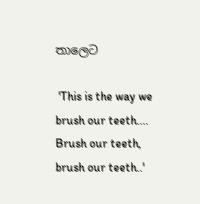තාලෙට

 'This is the way we brush our teeth.... Brush our teeth, brush our teeth..'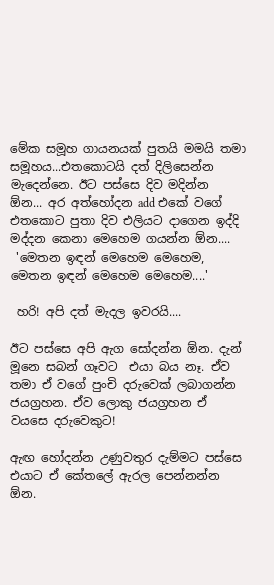මේක සමූහ ගායනයක් පුතයි මමයි තමා සමූහය...එතකොටයි දත් දිලිසෙන්න මැදෙන්නෙ. ඊට පස්සෙ දිව මදින්න ඕන... අර අත්හෝදන add එකේ වගේ එතකොට පුතා දිව එලියට දාගෙන ඉද්දි මද්දන කෙනා මෙහෙම ගයන්න ඕන....
 'මෙතන ඉඳන් මෙහෙම මෙහෙම, මෙතන ඉඳන් මෙහෙම මෙහෙම....'

 හරි! අපි දත් මැදල ඉවරයි....

ඊට පස්සෙ අපි ඇග සෝදන්න ඕන. දැන් මූනෙ සබන් ගෑවට  එයා බය නෑ. ඒව තමා ඒ වගේ පුංචි දරුවෙක් ලබාගන්න ජයග්‍රහන. ඒව ලොකු ජයග්‍රහන ඒ වයසෙ දරුවෙකුට!

ඇඟ හෝදන්න උණුවතුර දැම්මට පස්සෙ එයාට ඒ කේතලේ ඇරල පෙන්නන්න ඕන.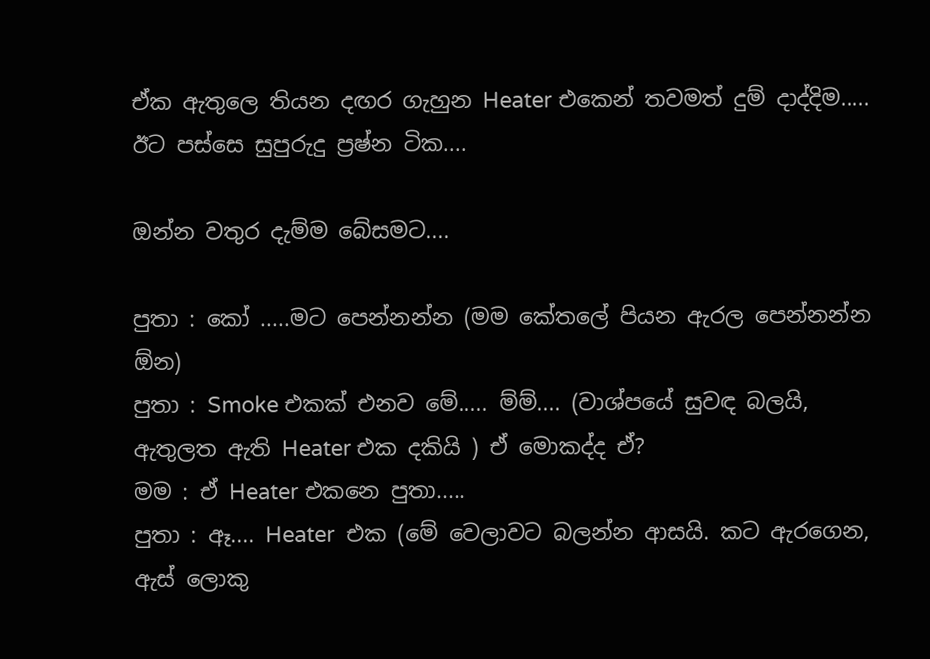ඒක ඇතුලෙ තියන දඟර ගැහුන Heater එකෙන් තවමත් දුම් දාද්දිම..... ඊට පස්සෙ සුපුරුදු ප්‍රෂ්න ටික....

ඔන්න වතුර දැම්ම බේසමට....

පුතා : කෝ .....මට පෙන්නන්න (මම කේතලේ පියන ඇරල පෙන්නන්න ඕන)
පුතා : Smoke එකක් එනව මේ..... ම්ම්.... (වාශ්පයේ සුවඳ බලයි, ඇතුලත ඇති Heater එක දකියි ) ඒ මොකද්ද ඒ?
මම : ඒ Heater එකනෙ පුතා.....
පුතා : ඈ.... Heater  එක (මේ වෙලාවට බලන්න ආසයි. කට ඇරගෙන, ඇස් ලොකු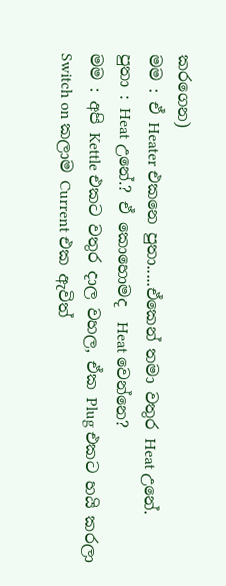කරගෙන)
මම : ඒ Heater එකනෙ පුතා.....ඒකෙන් තමා වතුර Heat උනේ.
පුතා : Heat උනේ.? ඒ කොහොමද  Heat වෙන්නෙ?
මම : අපි Kettle එකට වතුර දාල වහල, ඒක Plug එකට හයි කරලා Switch on කලාම Current එක ඇවිත්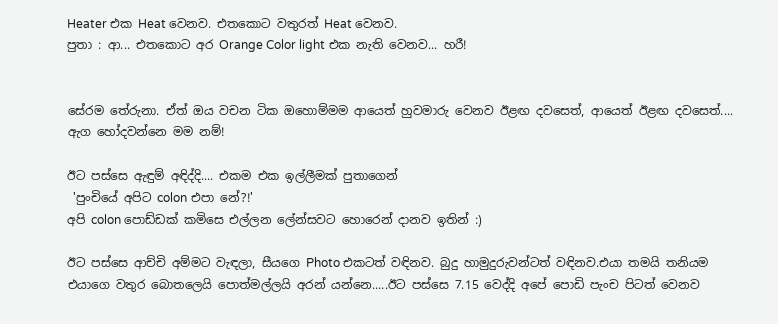Heater එක Heat වෙනව. එතකොට වතුරත් Heat වෙනව.
පුතා : ආ... එතකොට අර Orange Color light එක නැති වෙනව... හරී!


සේරම තේරුනා. ඒත් ඔය වචන ටික ඔහොම්මම ආයෙත් හුවමාරු වෙනව ඊළඟ දවසෙත්, ආයෙත් ඊළඟ දවසෙත්.... ඇග හෝදවන්නෙ මම නම්!

ඊට පස්සෙ ඇඳුම් අඳිද්දි.... එකම එක ඉල්ලීමක් පුතාගෙන්
 'පුංචියේ අපිට colon එපා නේ?!'
අපි colon පොඩ්ඩක් කමිසෙ එල්ලන ලේන්සවට හොරෙන් දානව ඉතින් :)

ඊට පස්සෙ ආච්චි අම්මට වැඳලා, සීයගෙ Photo එකටත් වඳිනව. බුදු හාමුදුරුවන්ටත් වඳිනව.එයා තමයි තනියම එයාගෙ වතුර බොතලෙයි පොත්මල්ලයි අරන් යන්නෙ.....ඊට පස්සෙ 7.15 වෙද්දි අපේ පොඩි පැංච පිටත් වෙනව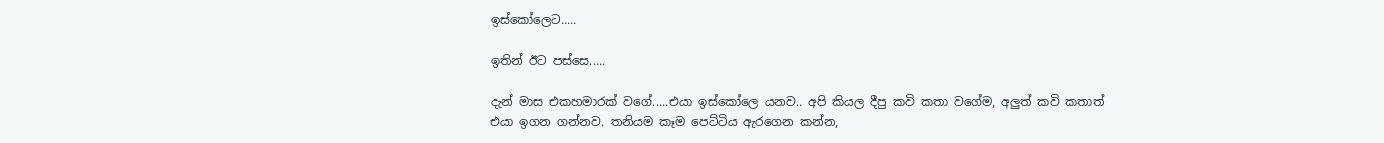ඉස්කෝලෙට.....

ඉතින් ඊට පස්සෙ.....

දැන් මාස එකහමාරක් වගේ.....එයා ඉස්කෝලෙ යනව.. අපි කියල දීපු කවි කතා වගේම, අලුත් කවි කතාත් එයා ඉගන ගන්නව. තනියම කෑම පෙට්ටිය ඇරගෙන කන්න,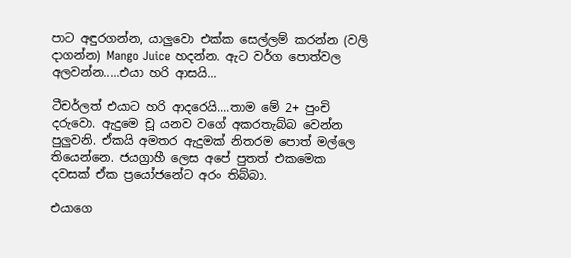පාට අඳුරගන්න, යාලුවො එක්ක සෙල්ලම් කරන්න (වලි දාගන්න) Mango Juice හදන්න. ඇට වර්ග පොත්වල අලවන්න.....එයා හරි ආසයි...

ටීචර්ලත් එයාට හරි ආදරෙයි....තාම මේ 2+ පුංචි දරුවො. ඇදුමෙ චූ යනව වගේ අකරතැබ්බ වෙන්න පුලුවනි. ඒකයි අමතර ඇදුමක් නිතරම පොත් මල්ලෙ තියෙන්නෙ. ජයග්‍රාහී ලෙස අපේ පුතත් එකමෙක දවසක් ඒක ප්‍රයෝජනේට අරං තිබ්බා.

එයාගෙ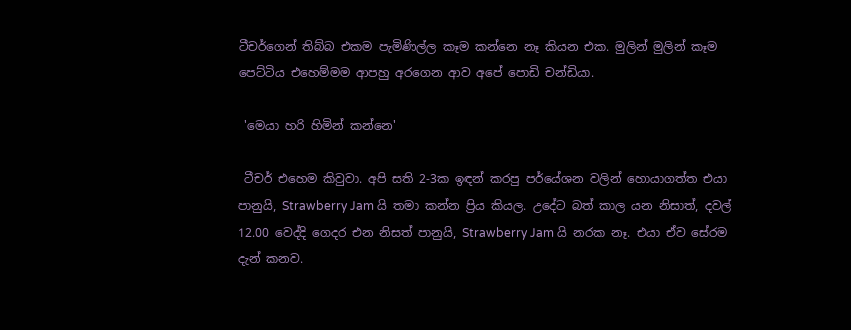ටීචර්ගෙන් තිබ්බ එකම පැමිණිල්ල කෑම කන්නෙ නෑ කියන එක. මුලින් මුලින් කෑම පෙට්ටිය එහෙම්මම ආපහු අරගෙන ආව අපේ පොඩි චන්ඩියා.

 'මෙයා හරි හිමින් කන්නෙ'

 ටීචර් එහෙම කිවුවා. අපි සති 2-3ක ඉඳන් කරපු පර්යේශන වලින් හොයාගත්ත එයා පානුයි, Strawberry Jam යි තමා කන්න ප්‍රිය කියල. උදේට බත් කාල යන නිසාත්, දවල් 12.00 වෙද්දි ගෙදර එන නිසත් පානුයි, Strawberry Jam යි නරක නෑ. එයා ඒව සේරම දැන් කනව.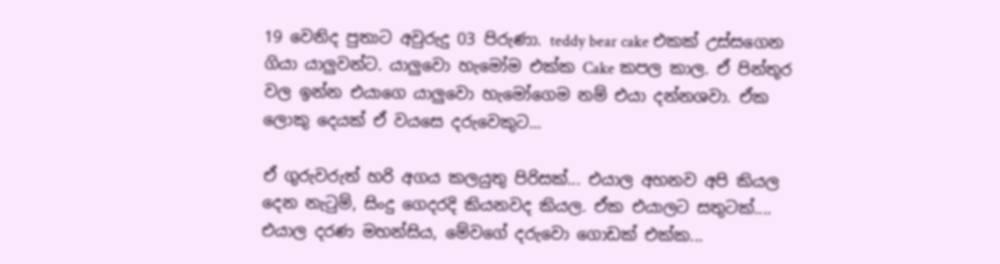19 වෙනිද පුතාට අවුරුදු 03 පිරුණා. teddy bear cake එකක් උස්සගෙන ගියා යාලුවන්ට. යාලුවො හැමෝම එක්ක Cake කපල කාල. ඒ පින්තූර වල ඉන්න එයාගෙ යාලුවො හැමෝගෙම නම් එයා දන්නශවා. ඒක ලොකු දෙයක් ඒ වයසෙ දරුවෙකුට...

ඒ ගුරුවරුත් හරි අගය කලයුතු පිරිසක්... එයාල අහනව අපි කියල දෙන නැටුම්, සිංදු ගෙදරදි කියනවද කියල. ඒක එයාලට සතුටක්....  එයාල දරණ මහන්සිය, මේවගේ දරුවො ගොඩක් එක්ක...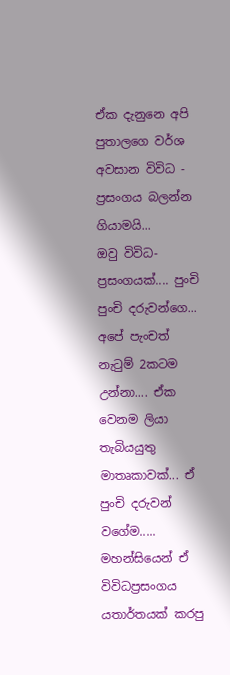ඒක දැනුනෙ අපි පුතාලගෙ වර්ශ අවසාන විවිධ - ප්‍රසංගය බලන්න ගියාමයි...
ඔවු විවිධ-ප්‍රසංගයක්.... පුංචි පුංචි දරුවන්ගෙ... අපේ පැංචත් නැටුම් 2කටම උන්නා.... ඒක වෙනම ලියා තැබියයුතු මාතෘකාවක්... ඒ පුංචි දරුවන් වගේම..... මහන්සියෙන් ඒ විවිධප්‍රසංගය යතාර්තයක් කරපු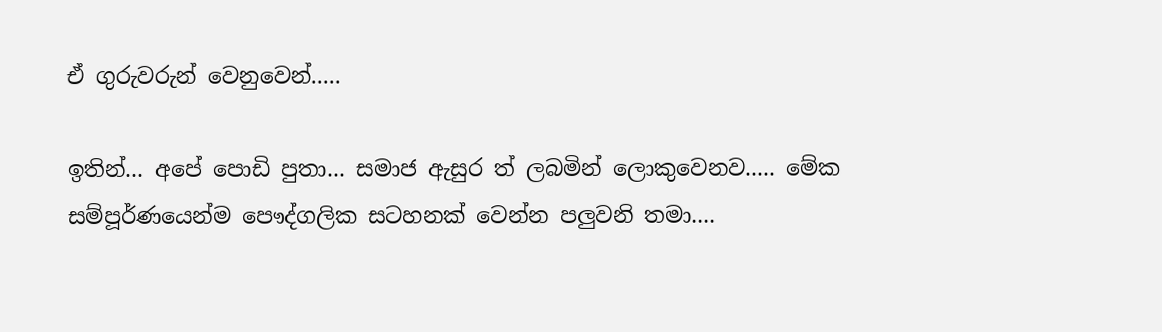ඒ ගුරුවරුන් වෙනුවෙන්.....

ඉතින්... අපේ පොඩි පුතා... සමාජ ඇසුර ත් ලබමින් ලොකුවෙනව..... මේක සම්පූර්ණයෙන්ම පෞද්ගලික සටහනක් වෙන්න පලුවනි තමා....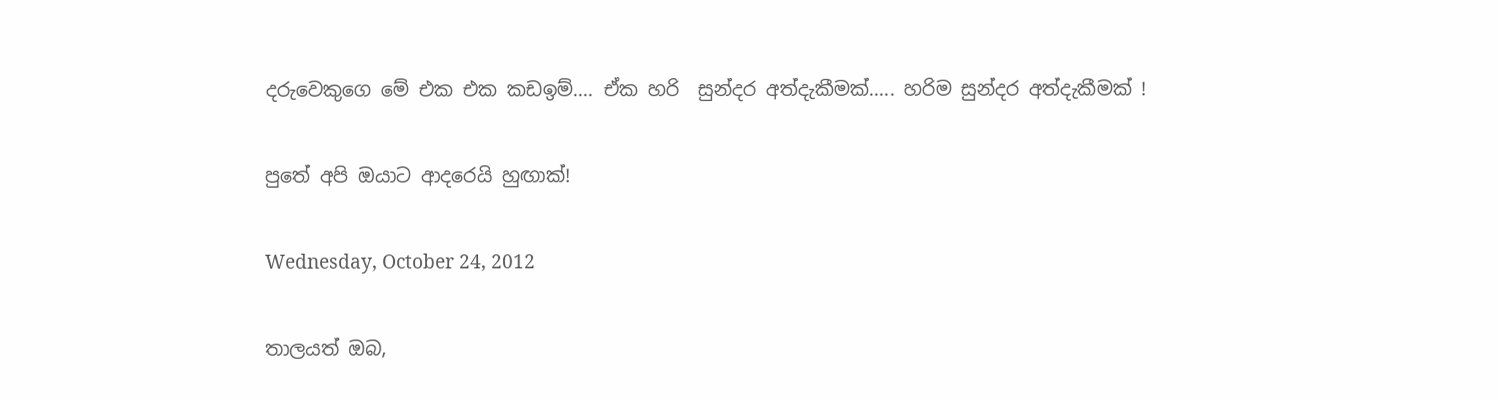දරුවෙකුගෙ මේ එක එක කඩඉම්.... ඒක හරි  සුන්දර අත්දැකීමක්..... හරිම සුන්දර අත්දැකීමක් !

පුතේ අපි ඔයාට ආදරෙයි හුඟාක්!

Wednesday, October 24, 2012

තාලයත් ඔබ,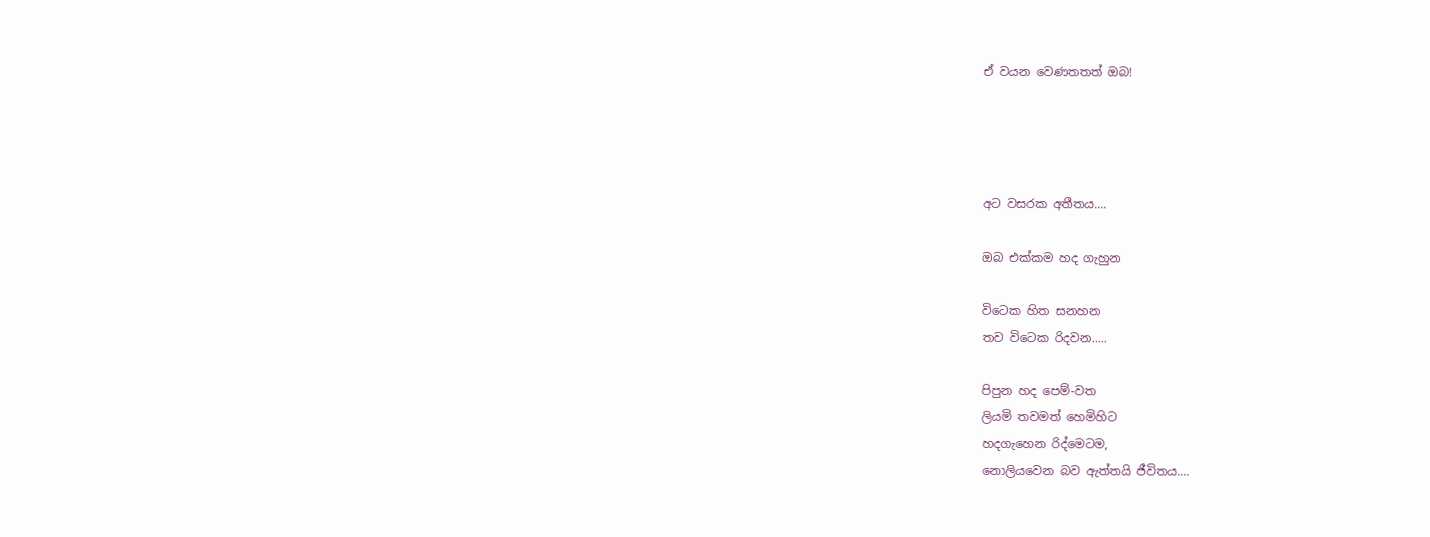ඒ වයන වෙණතතත් ඔබ!




අට වසරක අතීතය....

ඔබ එක්කම හද ගැහුන

විටෙක හිත සනහන
තව විටෙක රිදවන.....

පිපුන හද පෙම්-වත
ලියමි තවමත් හෙමිහිට
හදගැහෙන රිද්මෙටම,
නොලියවෙන බව ඇත්තයි ජීවිතය....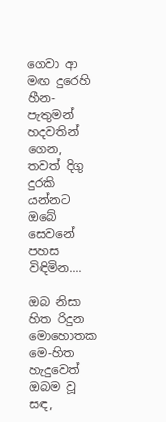ගෙවා ආ මඟ දුරෙහි
හීන-පැතුමන් හදවතින් ගෙන,
තවත් දිගු දුරකි යන්නට
ඔබේ සෙවනේ පහස විඳිමින....

ඔබ නිසා හිත රිදුන මොහොතක
මෙ-හිත හැදුවෙත් ඔබම වූ සඳ,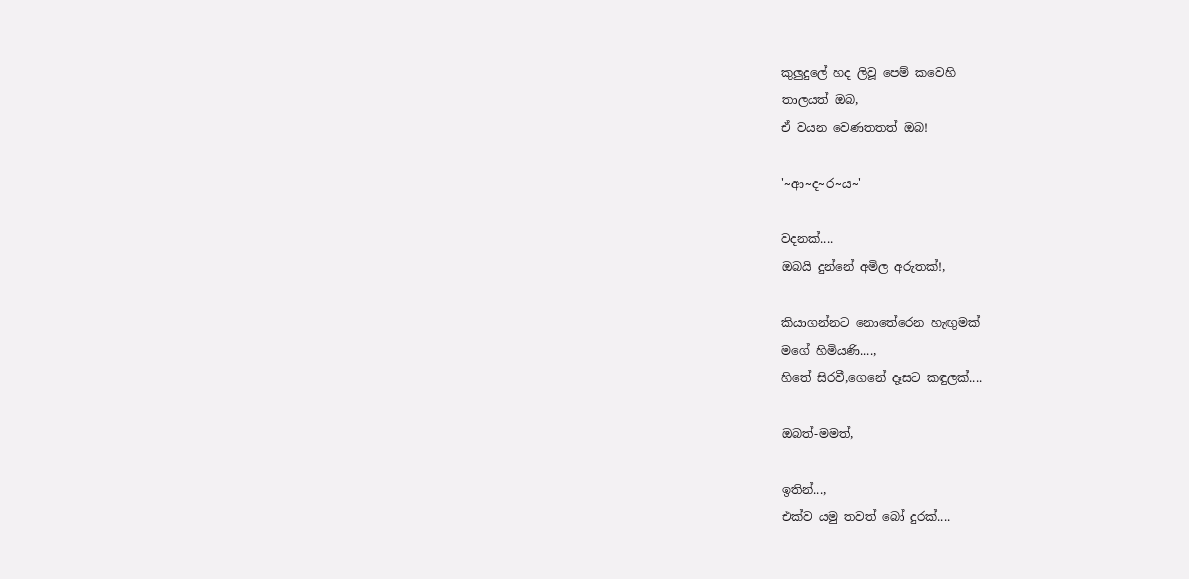කුලුදුලේ හද ලිවූ පෙම් කවෙහි
තාලයත් ඔබ,
ඒ වයන වෙණතතත් ඔබ!

'~ආ~ද~ර~ය~'

වදනක්....
ඔබයි දුන්නේ අමිල අරුතක්!,

කියාගන්නට නොතේරෙන හැඟුමක්
මගේ හිමියණි....,
හිතේ සිරවී,ගෙනේ දෑසට කඳුලක්....

ඔබත්-මමත්,

ඉතින්...,
එක්ව යමු තවත් බෝ දුරක්....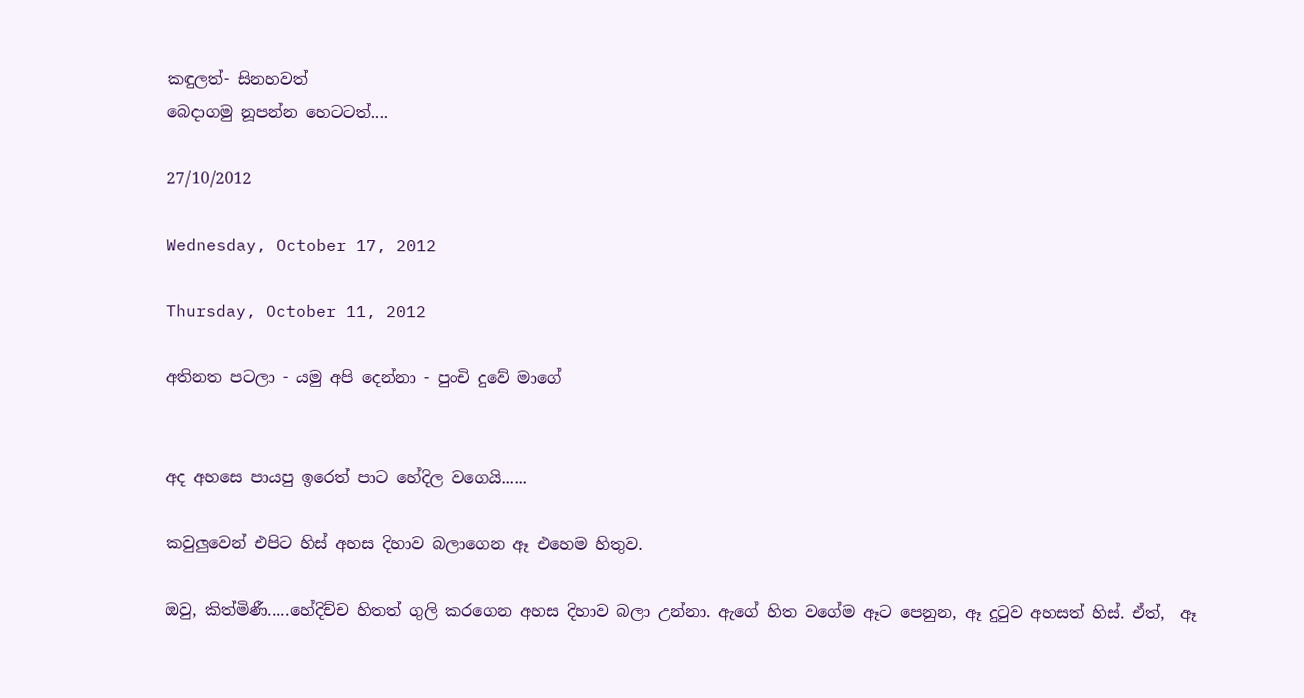කඳුලත්- සිනහවත්
බෙදාගමු නූපන්න හෙටටත්....

27/10/2012

Wednesday, October 17, 2012

Thursday, October 11, 2012

අතිනත පටලා - යමු අපි දෙන්නා - පුංචි දුවේ මාගේ


අද අහසෙ පායපු ඉරෙත් පාට හේදිල වගෙයි......

කවුලුවෙන් එපිට හිස් අහස දිහාව බලාගෙන ඈ එහෙම හිතුව.

ඔවු, කිත්මිණී.....හේදිච්ච හිතත් ගුලි කරගෙන අහස දිහාව බලා උන්නා. ඇගේ හිත වගේම ඈට පෙනුන, ඈ දුටුව අහසත් හිස්. ඒත්,  ඈ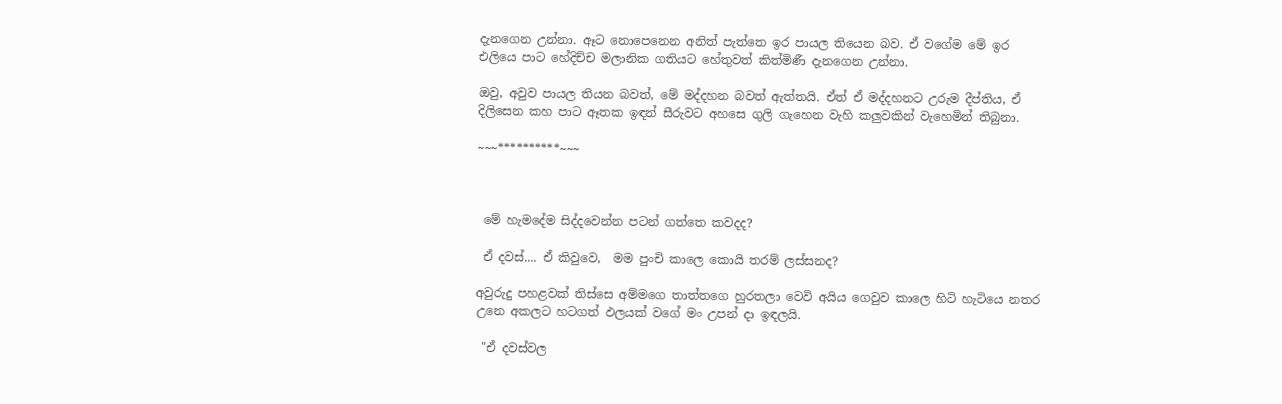දැනගෙන උන්නා. ඈට නොපෙනෙන අනිත් පැත්තෙ ඉර පායල තියෙන බව. ඒ වගේම මේ ඉර එලියෙ පාට හේදිච්ච මලානික ගතියට හේතුවත් කිත්මිණී දැනගෙන උන්නා.

ඔවු, අවුව පායල තියන බවත්, මේ මද්දහන බවත් ඇත්තයි. ඒත් ඒ මද්දහනට උරුම දීප්තිය, ඒ දිලිසෙන කහ පාට ඈතක ඉඳන් සීරුවට අහසෙ ගුලි ගැහෙන වැහි කලුවකින් වැහෙමින් තිබුනා.

~~~**********~~~



 මේ හැමදේම සිද්දවෙන්න පටන් ගත්තෙ කවදද?

 ඒ දවස්.... ඒ කිවුවෙ,  මම පුංචි කාලෙ කොයි තරම් ලස්සනද?

අවුරුදු පහළවක් තිස්සෙ අම්මගෙ තාත්තගෙ හුරතලා වෙවි අයිය ගෙවුව කාලෙ හිටි හැටියෙ නතර උනෙ අකලට හටගත් ඵලයක් වගේ මං උපන් දා ඉඳලයි.

 "ඒ දවස්වල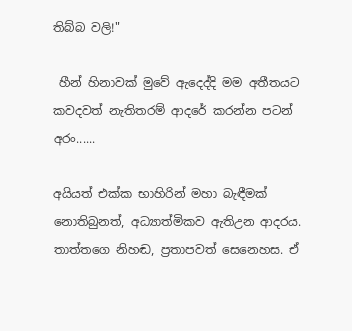තිබ්බ වලි!"

 හීන් හිනාවක් මුවේ ඇදෙද්දි මම අතීතයට කවදවත් නැතිතරම් ආදරේ කරන්න පටන් අරං......

අයියත් එක්ක භාහිරින් මහා බැඳීමක් නොතිබුනත්, අධ්‍යාත්මිකව ඇතිඋන ආදරය. තාත්තගෙ නිහඬ, ප්‍රතාපවත් සෙනෙහස. ඒ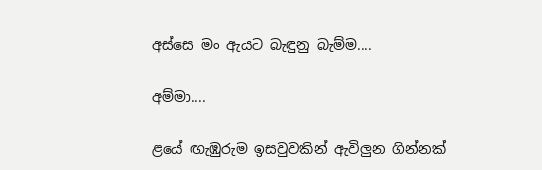අස්සෙ මං ඇයට බැඳුනු බැම්ම....

අම්මා....

ළයේ ඟැඹුරුම ඉසවුවකින් ඇවිලුන ගින්නක්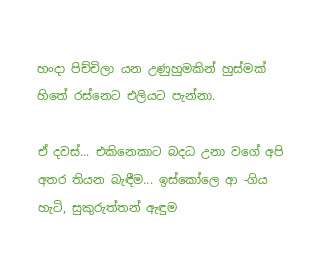හංදා පිච්චිලා යන උණුහුමකින් හුස්මක් හිතේ රස්නෙට එලියට පැන්නා.

ඒ දවස්... එකිනෙකාට බදධ උනා වගේ අපි අතර තියන බැඳීම... ඉස්කෝලෙ ආ -ගිය හැටි, සුකුරුත්තන් ඇඳුම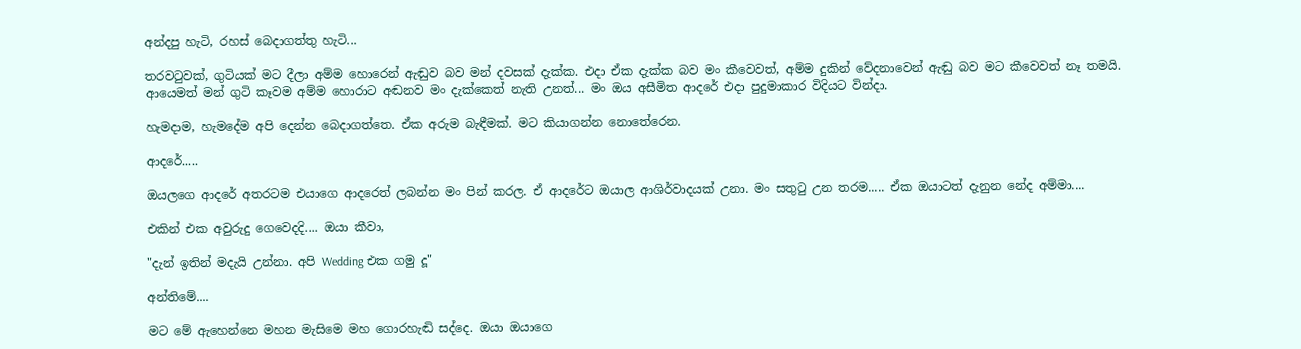අන්දපු හැටි, රහස් බෙදාගත්තු හැටි...

තරවටුවක්, ගුටියක් මට දීලා අම්ම හොරෙන් ඇඬුව බව මන් දවසක් දැක්ක. එදා ඒක දැක්ක බව මං කීවෙවත්, අම්ම දුකින් වේදනාවෙන් ඇඬු බව මට කීවෙවත් නෑ තමයි. ආයෙමත් මන් ගුටි කෑවම අම්ම හොරාට අඬනව මං දැක්කෙත් නැති උනත්... මං ඔය අසීමිත ආදරේ එදා පුදුමාකාර විදියට වින්දා.

හැමදාම, හැමදේම අපි දෙන්න බෙදාගත්තෙ. ඒක අරුම බැඳීමක්. මට කියාගන්න නොතේරෙන.

ආදරේ.....

ඔයලගෙ ආදරේ අතරටම එයාගෙ ආදරෙත් ලබන්න මං පින් කරල. ඒ ආදරේට ඔයාල ආශිර්වාදයක් උනා. මං සතුටු උන තරම..... ඒක ඔයාටත් දැනුන නේද අම්මා....

එකින් එක අවුරුදු ගෙවෙදදි.... ඔයා කීවා,

"දැන් ඉතින් මදැයි උන්නා. අපි Wedding එක ගමු දූ"

අන්තිමේ....

මට මේ ඇහෙන්නෙ මහන මැසිමෙ මහ ගොරහැඬි සද්දෙ. ඔයා ඔයාගෙ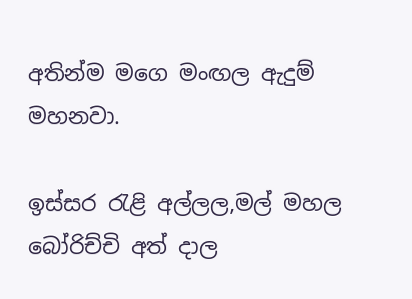අතින්ම මගෙ මංඟල ඇදුම් මහනවා.

ඉස්සර රැළි අල්ලල,මල් මහල බෝරිච්චි අත් දාල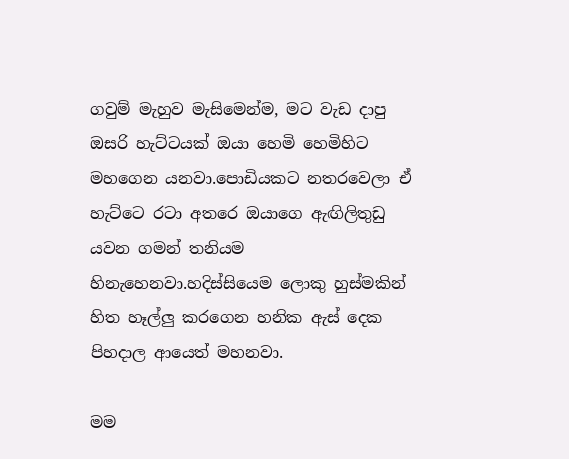ගවුම් මැහුව මැසිමෙන්ම, මට වැඩ දාපු ඔසරි හැට්ටයක් ඔයා හෙමි හෙමිහිට මහගෙන යනවා.පොඩියකට නතරවෙලා ඒ හැට්ටෙ රටා අතරෙ ඔයාගෙ ඇඟිලිතුඩු යවන ගමන් තනියම හිනැහෙනවා.හදිස්සියෙම ලොකු හුස්මකින් හිත හෑල්ලු කරගෙන හනික ඇස් දෙක පිහදාල ආයෙත් මහනවා.

මම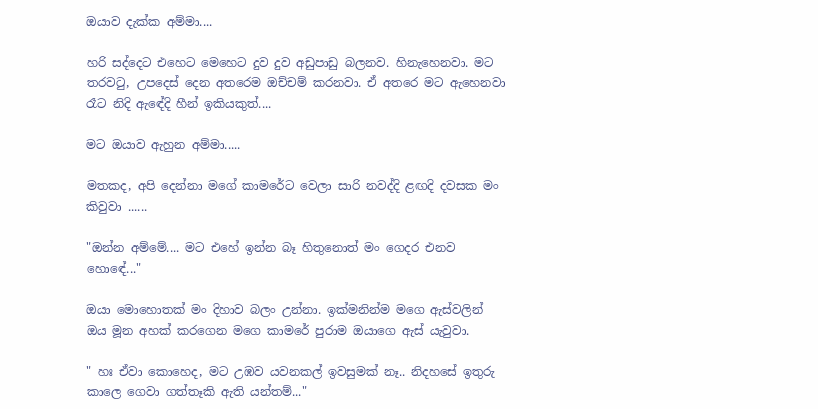ඔයාව දැක්ක අම්මා....

හරි සද්දෙට එහෙට මෙහෙට දුව දුව අඩුපාඩු බලනව. හිනැහෙනවා. මට තරවටු, උපදෙස් දෙන අතරෙම ඔච්චම් කරනවා. ඒ අතරෙ මට ඇහෙනවා රෑට නිදි ඇඳේදි හීන් ඉකියකුත්....

මට ඔයාව ඇහුන අම්මා.....

මතකද, අපි දෙන්නා මගේ කාමරේට වෙලා සාරි නවද්දි ළඟදි දවසක මං කිවුවා ......

"ඔන්න අම්මේ.... මට එහේ ඉන්න බෑ හිතුනොත් මං ගෙදර එනව හොඳේ..."

ඔයා මොහොතක් මං දිහාව බලං උන්නා. ඉක්මනින්ම මගෙ ඇස්වලින් ඔය මූන අහක් කරගෙන මගෙ කාමරේ පුරාම ඔයාගෙ ඇස් යැවුවා.

" හඃ ඒවා කොහෙද, මට උඹව යවනකල් ඉවසුමක් නෑ.. නිදහසේ ඉතුරු කාලෙ ගෙවා ගත්තෑකි ඇති යන්තම්..."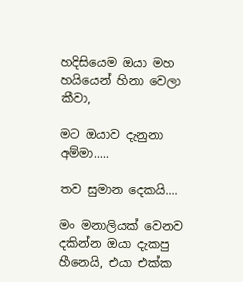හදිසියෙම ඔයා මහ හයියෙන් හිනා වෙලා කීවා,

මට ඔයාව දැනුනා අම්මා.....

තව සුමාන දෙකයි....

මං මනාලියක් වෙනව දකින්න ඔයා දැකපු හීනෙයි, එයා එක්ක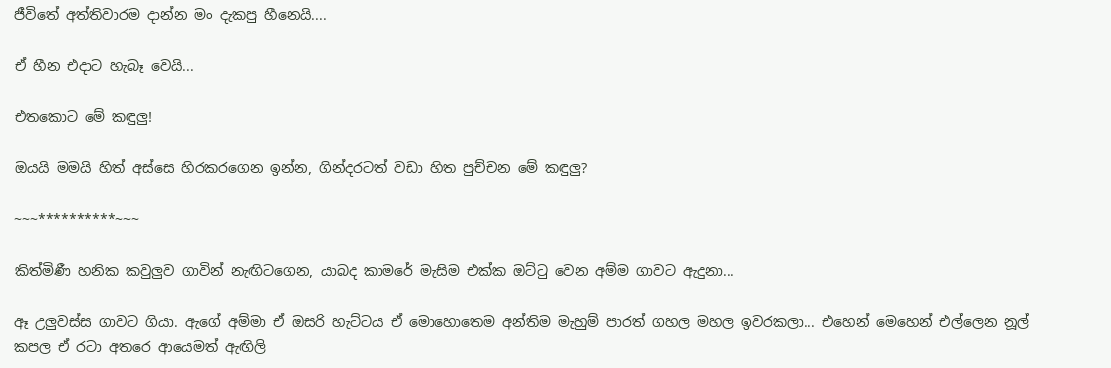ජීවිතේ අත්තිවාරම දාන්න මං දැකපු හීනෙයි....

ඒ හීන එදාට හැබෑ වෙයි...

එතකොට මේ කඳුලු!

ඔයයි මමයි හිත් අස්සෙ හිරකරගෙන ඉන්න, ගින්දරටත් වඩා හිත පුච්චන මේ කඳුලු?

~~~**********~~~

කිත්මිණී හනික කවුලුව ගාවින් නැඟිටගෙන, යාබද කාමරේ මැසිම එක්ක ඔට්ටු වෙන අම්ම ගාවට ඇදුනා...

ඈ උලුවස්ස ගාවට ගියා. ඇගේ අම්මා ඒ ඔසරි හැට්ටය ඒ මොහොතෙම අන්තිම මැහුම් පාරත් ගහල මහල ඉවරකලා... එහෙන් මෙහෙන් එල්ලෙන නූල් කපල ඒ රටා අතරෙ ආයෙමත් ඇඟිලි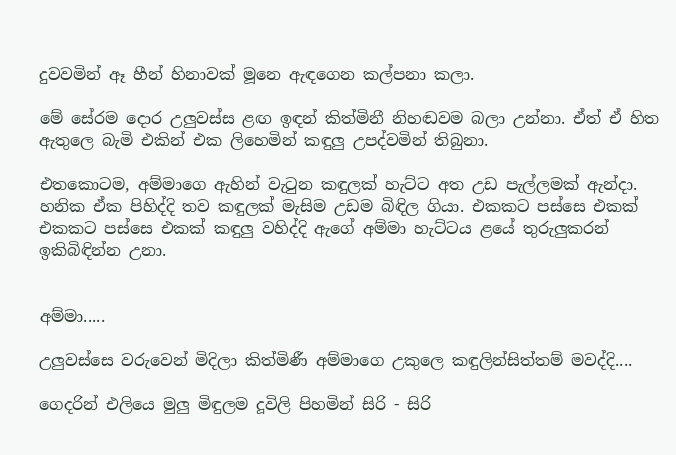දුවවමින් ඈ හීන් හිනාවක් මූනෙ ඇඳගෙන කල්පනා කලා.

මේ සේරම දොර උලුවස්ස ළඟ ඉඳන් කිත්මිනී නිහඬවම බලා උන්නා. ඒත් ඒ හිත ඇතුලෙ බැමි එකින් එක ලිහෙමින් කඳුලු උපද්වමින් තිබුනා.

එතකොටම, අම්මාගෙ ඇහින් වැටුන කඳුලක් හැට්ට අත උඩ පැල්ලමක් ඇන්දා. හනික ඒක පිහිද්දි තව කඳුලක් මැසිම උඩම බිඳිල ගියා. එකකට පස්සෙ එකක් එකකට පස්සෙ එකක් කඳුලු වහිද්දි ඇගේ අම්මා හැට්ටය ළයේ තුරුලුකරන් ඉකිබිඳින්න උනා.


අම්මා.....

උලුවස්සෙ වරුවෙන් මිදිලා කිත්මිණී අම්මාගෙ උකුලෙ කඳුලින්සිත්තම් මවද්දි....

ගෙදරින් එලියෙ මුලු මිඳුලම දූවිලි පිහමින් සිරි - සිරි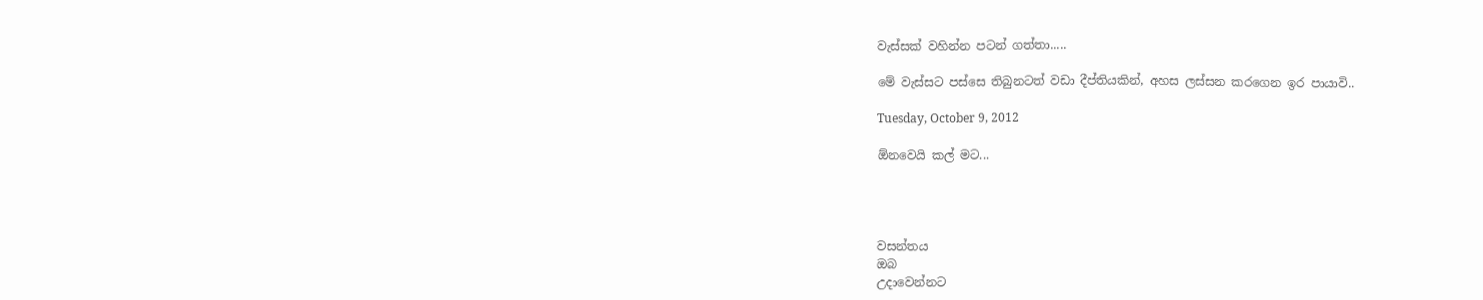වැස්සක් වහින්න පටන් ගත්තා.....

මේ වැස්සට පස්සෙ තිබුනටත් වඩා දීප්තියකින්, අහස ලස්සන කරගෙන ඉර පායාවි..

Tuesday, October 9, 2012

ඕනවෙයි කල් මට...




වසන්තය
ඔබ
උදාවෙන්නට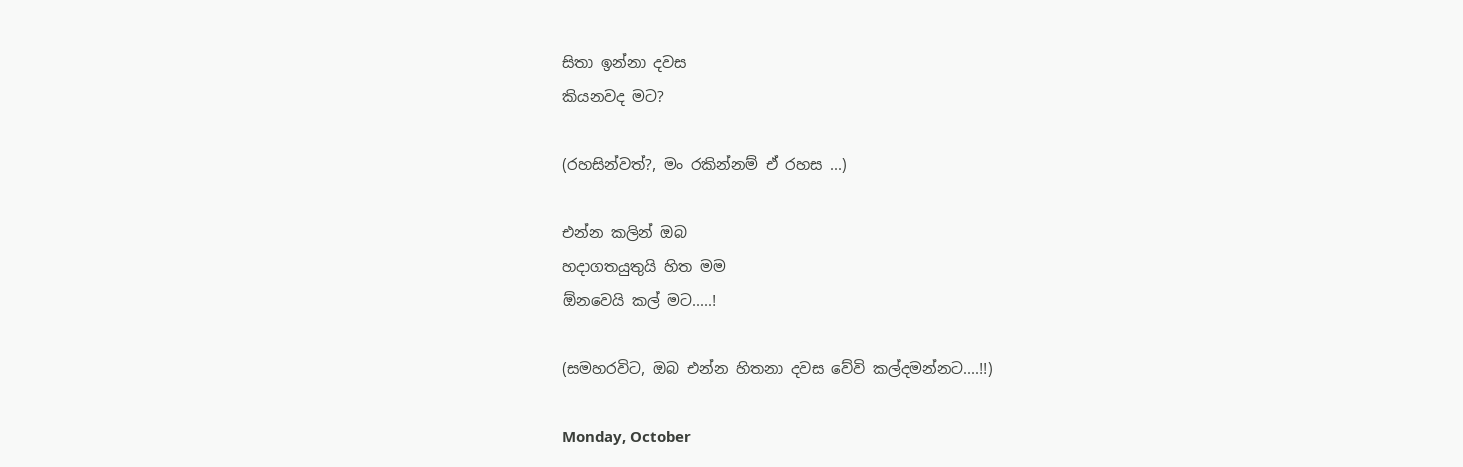සිතා ඉන්නා දවස
කියනවද මට?

(රහසින්වත්?, මං රකින්නම් ඒ රහස ...)

එන්න කලින් ඔබ
හදාගතයුතුයි හිත මම
ඕනවෙයි කල් මට.....!

(සමහරවිට, ඔබ එන්න හිතනා දවස වේවි කල්දමන්නට....!!)

Monday, October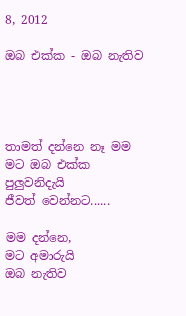8, 2012

ඔබ එක්ක - ඔබ නැතිව




තාමත් දන්නෙ නෑ මම
මට ඔබ එක්ක
පුලුවනිදැයි
ජීවත් වෙන්නට......

මම දන්නෙ,
මට අමාරුයි
ඔබ නැතිව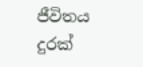ජීවිතය
දුරක්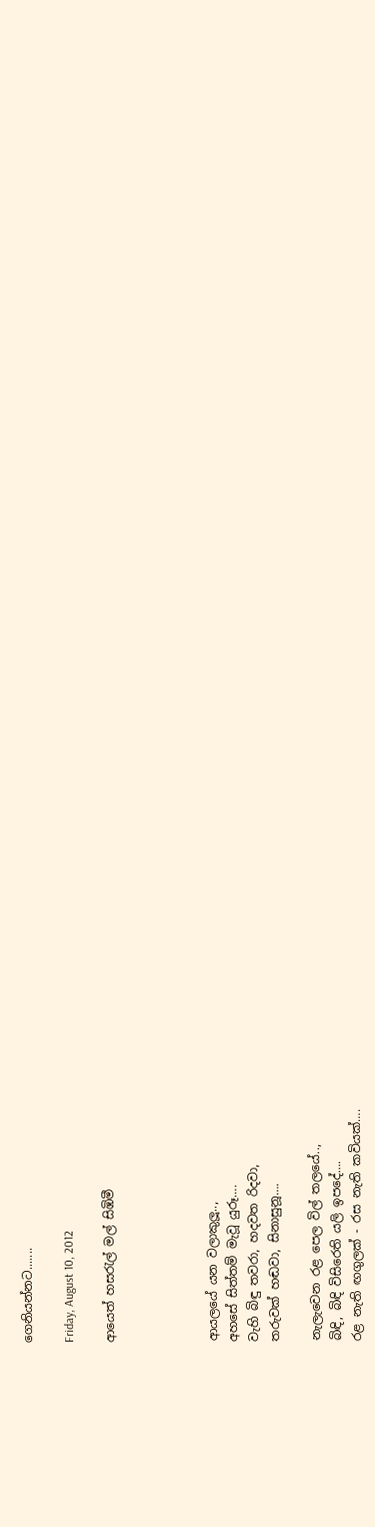ගෙනියන්නට.......

Friday, August 10, 2012

ආයෙත් හසරැල් මල් සිඹිමී




ආයලයේ යන වලාකුලූ..,
අහසේ සිත්තම් මැවූ යුරූ….
වැහි බිඳු තවරා, හදවත රිදවා,
තරුවක් හඬවා, සිනාසුනූ….

නැලැවෙන රළ පෙල විල් තලයේ..,
බිඳි, බිඳි විසිරෙති යලි ඉපදේ….
රළ නැති ඟගුලක් - රස නැති කවියක්….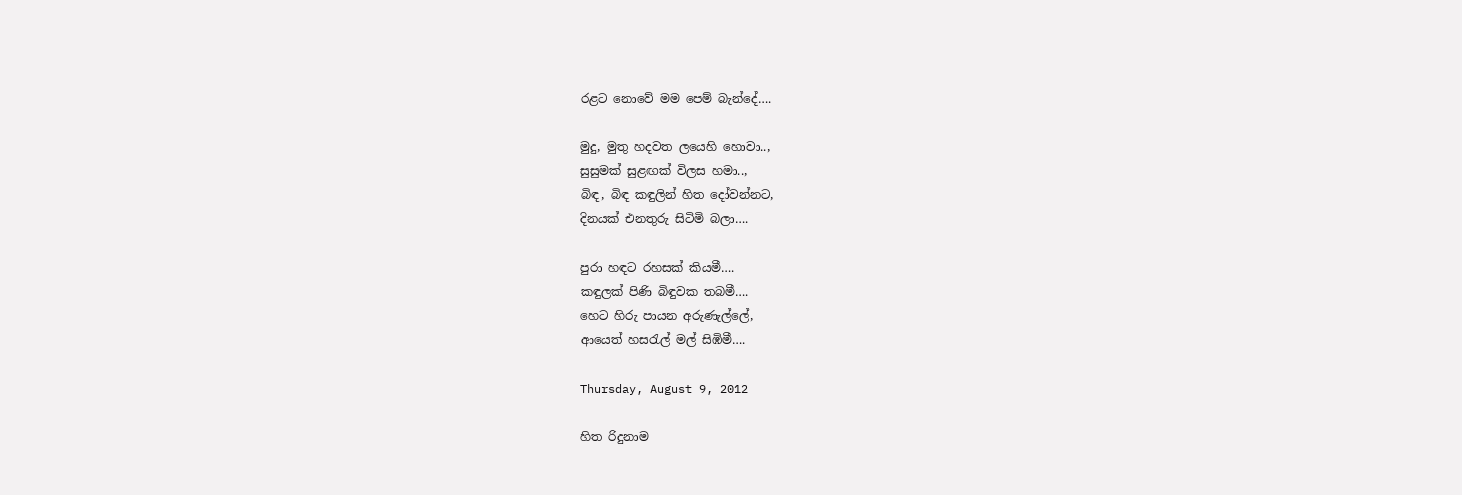රළට නොවේ මම පෙම් බැන්දේ….

මුදු, මුතු හදවත ලයෙහි හොවා..,
සුසුමක් සුළඟක් විලස හමා..,
බිඳ, බිඳ කඳුලින් හිත දෝවන්නට,
දිනයක් එනතුරු සිටිමි බලා….

පුරා හඳට රහසක් කියමී….
කඳුලක් පිණි බිඳුවක තබමී….
හෙට හිරු පායන අරුණැල්ලේ,
ආයෙත් හසරැල් මල් සිඹිමී….

Thursday, August 9, 2012

හිත රිදුනාම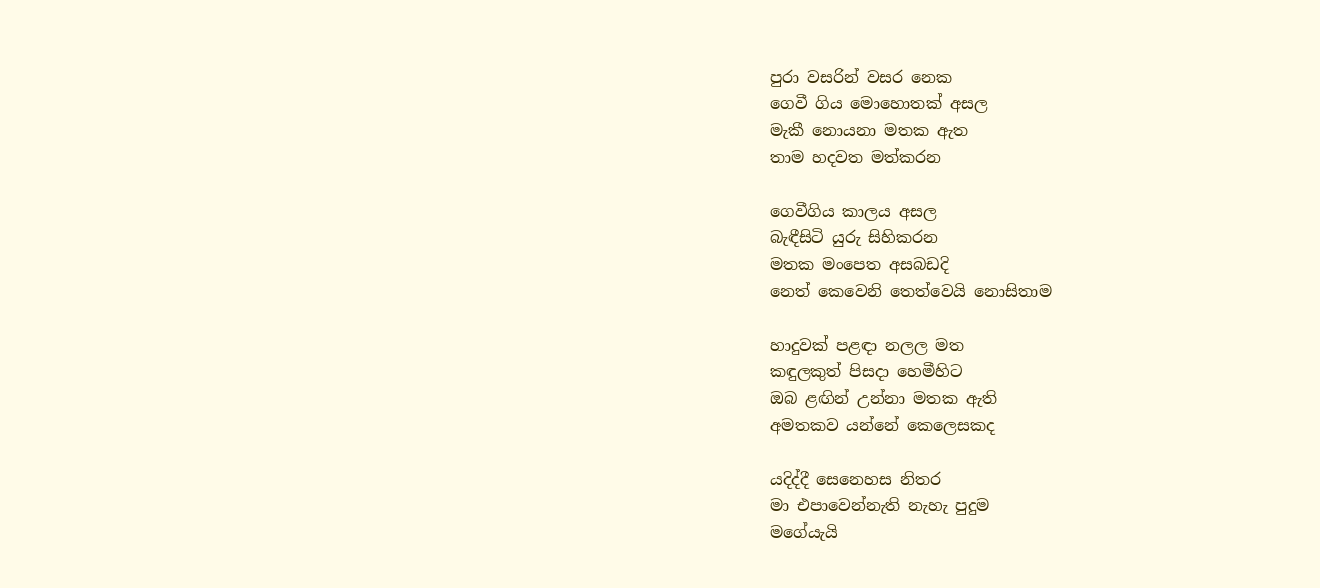පුරා වසරින් වසර නෙක
ගෙවී ගිය මොහොතක් අසල
මැකී නොයනා මතක ඇත
තාම හදවත මත්කරන

ගෙවීගිය කාලය අසල
බැඳීසිටි යුරු සිහිකරන
මතක මංපෙත අසබඩදි
නෙත් කෙවෙනි තෙත්වෙයි නොසිතාම

හාදුවක් පළඳා නලල මත
කඳුලකුත් පිසදා හෙමීහිට
ඔබ ළඟින් උන්නා මතක ඇති
අමතකව යන්නේ කෙලෙසකද

යදිද්දී සෙනෙහස නිතර
මා එපාවෙන්නැති නැහැ පුදුම
මගේයැයි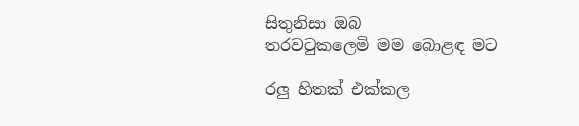සිතුනිසා ඔබ
තරවටුකලෙමි මම බොළඳ මට

රලු හිතක් එක්කල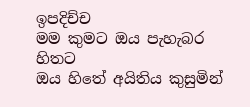ඉපදිච්ච
මම කුමට ඔය පැහැබර හිතට
ඔය හිතේ අයිතිය කුසුමින්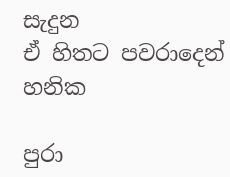සැදුන
ඒ හිතට පවරාදෙන් හනික

පුරා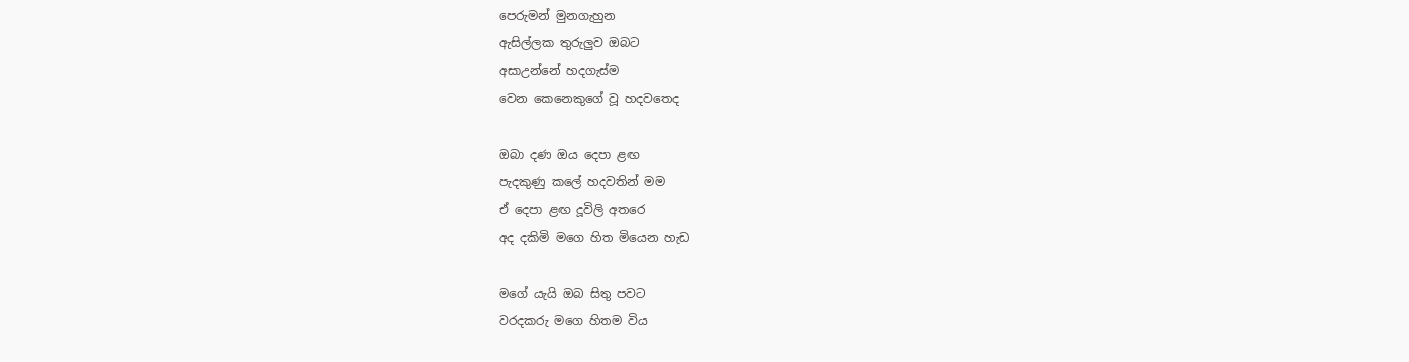පෙරුමන් මුනගැහුන
ඇසිල්ලක තුරුලුව ඔබට
අසාඋන්නේ හදගැස්ම
වෙන කෙනෙකුගේ වූ හදවතෙද

ඔබා දණ ඔය දෙපා ළඟ
පැදකුණු කලේ හදවතින් මම
ඒ දෙපා ළඟ දූවිලි අතරෙ
අද දකිමි මගෙ හිත මියෙන හැඩ

මගේ යැයි ඔබ සිතු පවට
වරදකරු මගෙ හිතම විය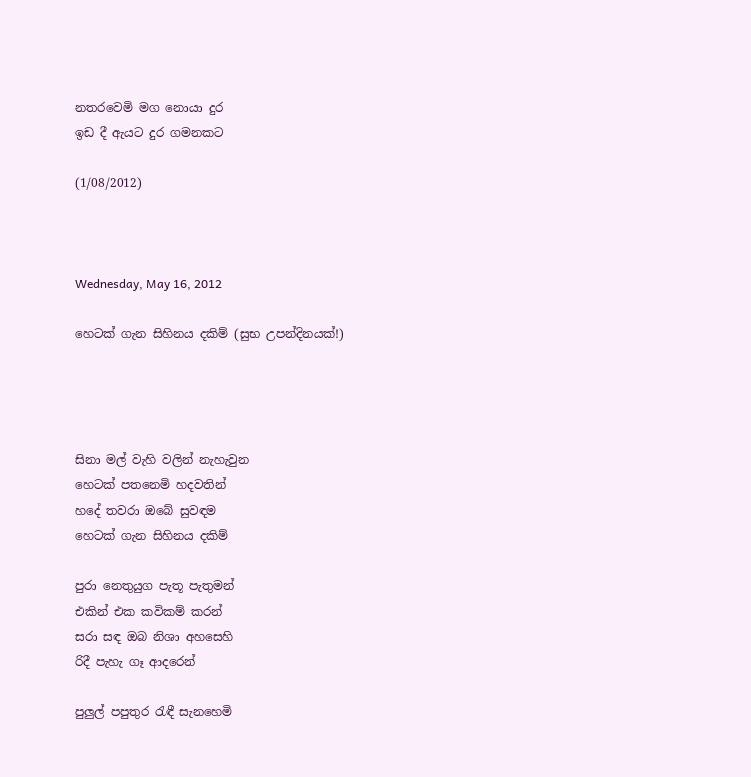නතරවෙමි මග නොයා දුර
ඉඩ දී ඇයට දුර ගමනකට

(1/08/2012)



Wednesday, May 16, 2012

හෙටක් ගැන සිහිනය දකිම් (සුභ උපන්දිනයක්!)




සිනා මල් වැහි වලින් නැහැවුන
හෙටක් පතනෙමි හදවතින්
හදේ තවරා ඔබේ සුවඳම
හෙටක් ගැන සිහිනය දකිම්

පුරා නෙතුයුග පැතූ පැතුමන්
එකින් එක කවිකම් කරන්
සරා සඳ ඔබ නිශා අහසෙහි
රිදී පැහැ ගෑ ආදරෙන්

පුලුල් පපුතුර රැඳී සැනහෙමි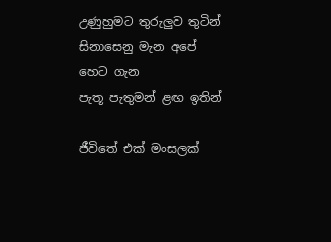උණුහුමට තුරුලුව තුටින්
සිනාසෙනු මැන අපේ හෙට ගැන
පැතූ පැතුමන් ළඟ ඉතින්

ජීවිතේ එක් මංසලක්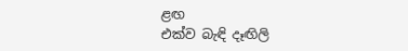ළඟ
එක්ව බැඳි දෑඟිලි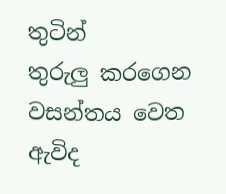තුටින්
තුරුලු කරගෙන වසන්තය වෙත
ඇවිද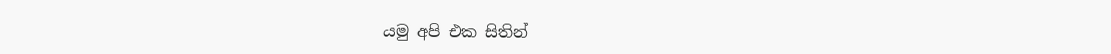යමු අපි එක සිතින්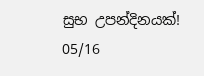සුභ උපන්දිනයක්!
05/16